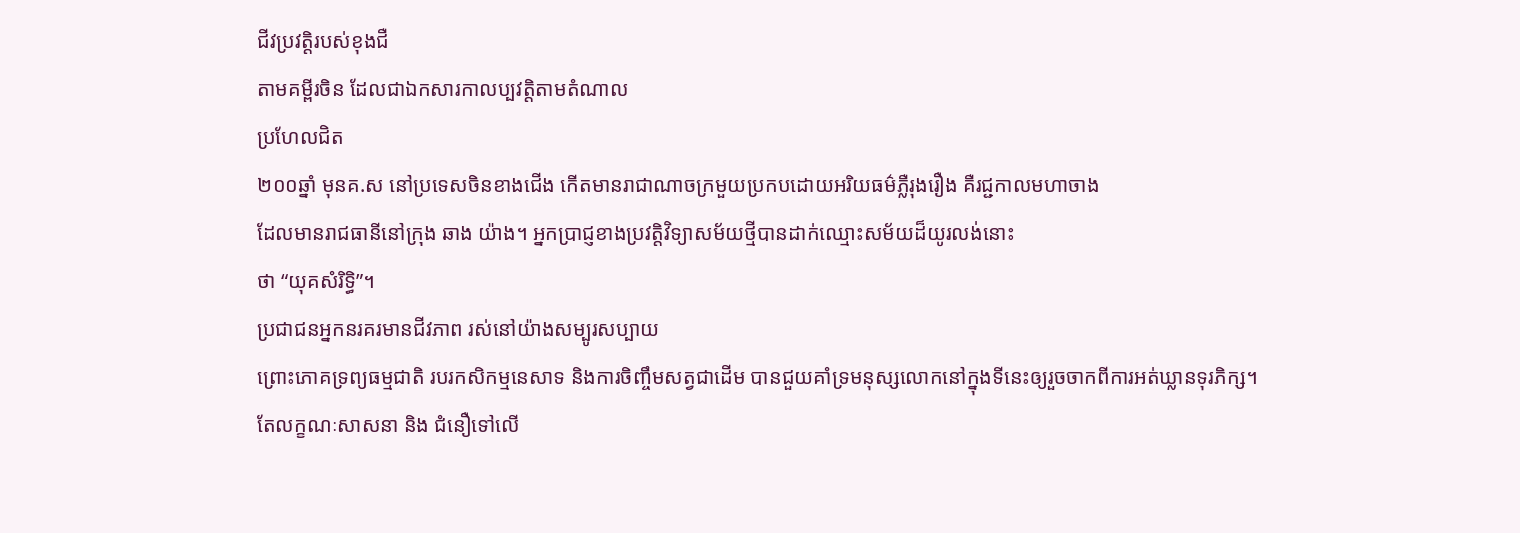ជីវប្រវត្តិរបស់ខុងជឺ
តាមគម្ពីរចិន ដែលជាឯកសារកាលប្បវត្តិតាមតំណាល
ប្រហែលជិត
២០០ឆ្នាំ មុនគ.ស នៅប្រទេសចិនខាងជើង កើតមានរាជាណាចក្រមួយប្រកបដោយអរិយធម៌ភ្លឺរុងរឿង គឺរជ្ជកាលមហាចាង
ដែលមានរាជធានីនៅក្រុង ឆាង យ៉ាង។ អ្នកប្រាជ្ញខាងប្រវត្តិវិទ្យាសម័យថ្មីបានដាក់ឈ្មោះសម័យដ៏យូរលង់នោះ
ថា “យុគសំរិទ្ធិ”។
ប្រជាជនអ្នកនរគរមានជីវភាព រស់នៅយ៉ាងសម្បូរសប្បាយ
ព្រោះភោគទ្រព្យធម្មជាតិ របរកសិកម្មនេសាទ និងការចិញ្ចឹមសត្វជាដើម បានជួយគាំទ្រមនុស្សលោកនៅក្នុងទីនេះឲ្យរួចចាកពីការអត់ឃ្លានទុរភិក្ស។
តែលក្ខណៈសាសនា និង ជំនឿទៅលើ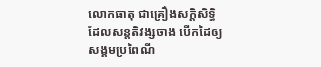លោកធាតុ ជាគ្រឿងសក្តិសិទ្ធិ ដែលសន្តតិវង្សចាង បើកដៃឲ្យសង្គមប្រពៃណី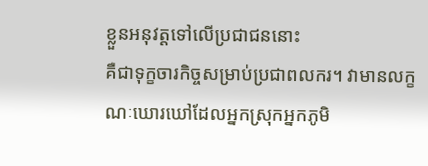ខ្លួនអនុវត្តទៅលើប្រជាជននោះ
គឺជាទុក្ខចារកិច្ចសម្រាប់ប្រជាពលករ។ វាមានលក្ខណៈឃោរឃៅដែលអ្នកស្រុកអ្នកភូមិ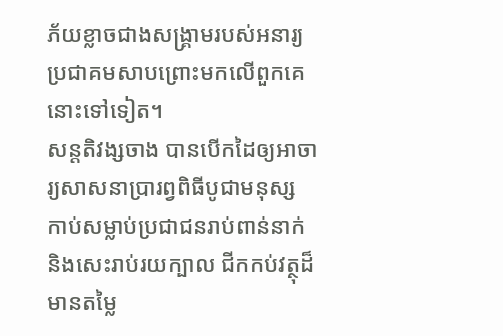ភ័យខ្លាចជាងសង្គ្រាមរបស់អនារ្យប្រជាគមសាបព្រោះមកលើពួកគេនោះទៅទៀត។
សន្តតិវង្សចាង បានបើកដៃឲ្យអាចារ្យសាសនាប្រារព្វពិធីបូជាមនុស្ស
កាប់សម្លាប់ប្រជាជនរាប់ពាន់នាក់ និងសេះរាប់រយក្បាល ជីកកប់វត្ថុដ៏មានតម្លៃ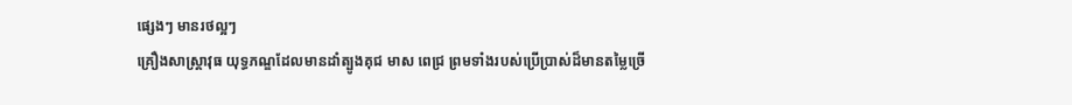ផ្សេងៗ មានរថល្អៗ
គ្រឿងសាស្ត្រាវុធ យុទ្ធភណ្ឌដែលមានដាំត្បូងគុជ មាស ពេជ្រ ព្រមទាំងរបស់ប្រើប្រាស់ដ៏មានតម្លៃច្រើ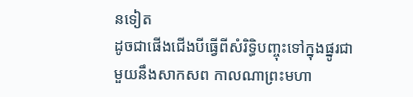នទៀត
ដូចជាផើងជើងបីធ្វើពីសំរិទ្ធិបញ្ចុះទៅក្នុងផ្នូរជាមួយនឹងសាកសព កាលណាព្រះមហា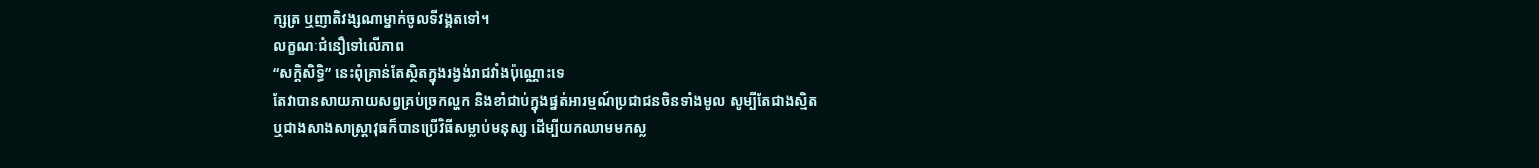ក្សត្រ ឬញាតិវង្សណាម្នាក់ចូលទីវង្គតទៅ។
លក្ខណៈជំនឿទៅលើភាព
“សក្តិសិទ្ធិ” នេះពុំគ្រាន់តែស្ថិតក្នុងរង្វង់រាជវាំងប៉ុណ្ណោះទេ
តែវាបានសាយភាយសព្វគ្រប់ច្រកល្ហក និងខាំជាប់ក្នុងផ្នត់អារម្មណ៍ប្រជាជនចិនទាំងមូល សូម្បីតែជាងស្មិត
ឬជាងសាងសាស្ត្រាវុធក៏បានប្រើវិធីសម្លាប់មនុស្ស ដើម្បីយកឈាមមកស្ល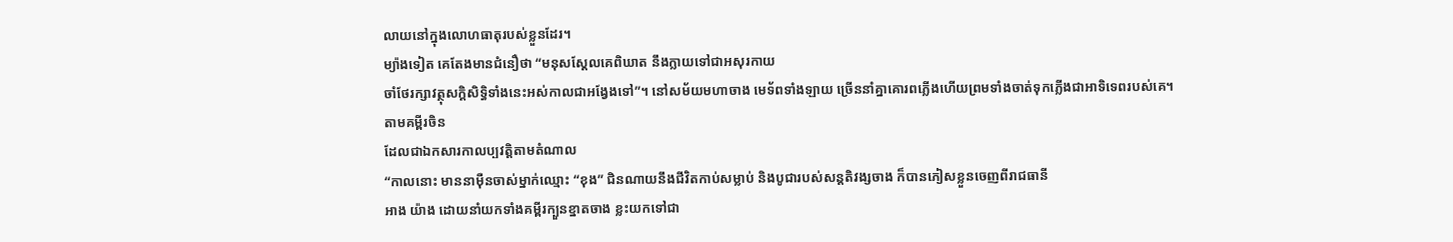លាយនៅក្នុងលោហធាតុរបស់ខ្លួនដែរ។
ម្យ៉ាងទៀត គេតែងមានជំនឿថា “មនុសស្ដែលគេពិឃាត នឹងក្លាយទៅជាអសុរកាយ
ចាំថែរក្សាវត្ថុសក្តិសិទ្ធិទាំងនេះអស់កាលជាអង្វែងទៅ”។ នៅសម័យមហាចាង មេទ័ពទាំងឡាយ ច្រើននាំគ្នាគោរពភ្លើងហើយព្រមទាំងចាត់ទុកភ្លើងជាអាទិទេពរបស់គេ។
តាមគម្ពីរចិន
ដែលជាឯកសារកាលប្បវត្តិតាមតំណាល
“កាលនោះ មាននាម៉ឺនចាស់ម្នាក់ឈ្មោះ “ខុង” ជិនណាយនឹងជីវិតកាប់សម្លាប់ និងបូជារបស់សន្តតិវង្សចាង ក៏បានភៀសខ្លួនចេញពីរាជធានី
អាង យ៉ាង ដោយនាំយកទាំងគម្ពីរក្បួនខ្នាតចាង ខ្លះយកទៅជា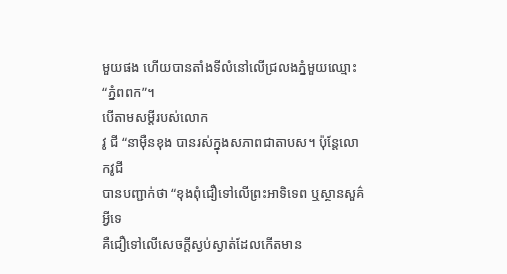មួយផង ហើយបានតាំងទីលំនៅលើជ្រលងភ្នំមួយឈ្មោះ
“ភ្នំពពក”។
បើតាមសម្តីរបស់លោក
វូ ជី “នាម៉ឺនខុង បានរស់ក្នុងសភាពជាតាបស។ ប៉ុន្តែលោកវូជី
បានបញ្ជាក់ថា “ខុងពុំជឿទៅលើព្រះអាទិទេព ឬស្ថានសួគ៌អ្វីទេ
គឺជឿទៅលើសេចក្តីស្ងប់ស្ងាត់ដែលកើតមាន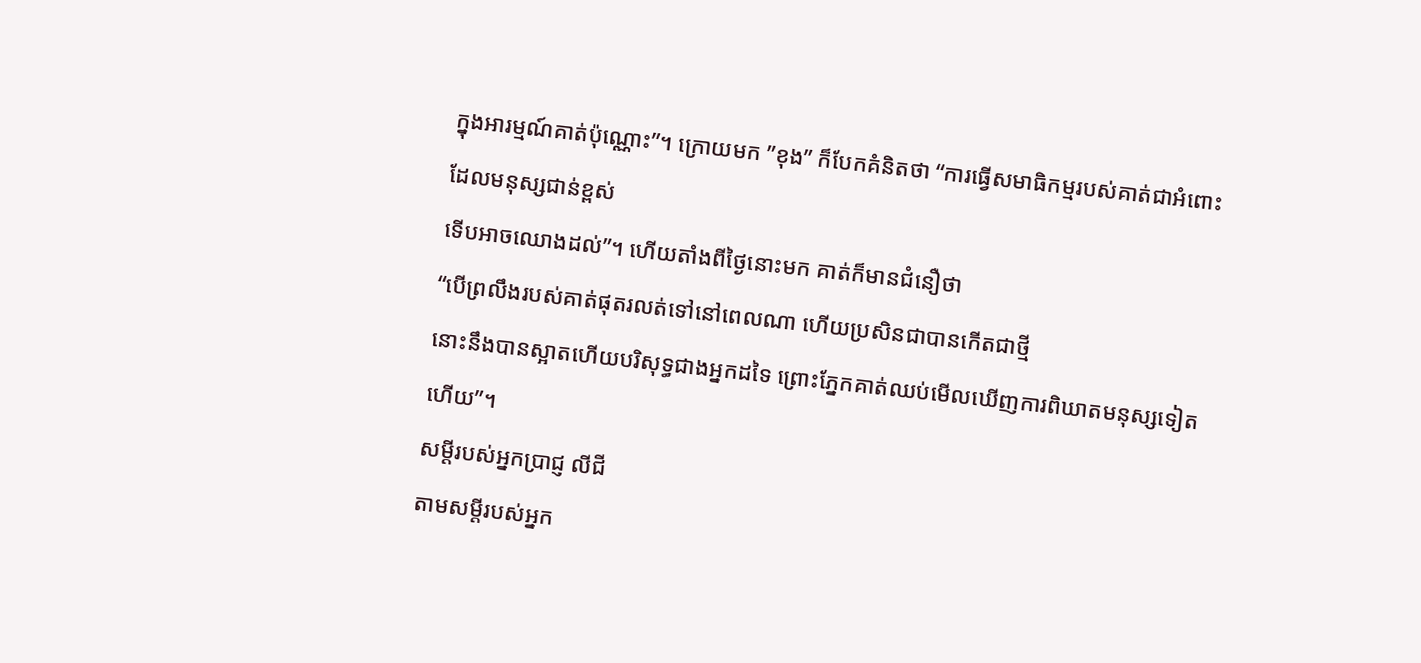ក្នុងអារម្មណ៍គាត់ប៉ុណ្ណោះ”។ ក្រោយមក ”ខុង” ក៏បែកគំនិតថា “ការធ្វើសមាធិកម្មរបស់គាត់ជាអំពោះដែលមនុស្សជាន់ខ្ពស់
ទើបអាចឈោងដល់”។ ហើយតាំងពីថ្ងៃនោះមក គាត់ក៏មានជំនឿថា
“បើព្រលឹងរបស់គាត់ផុតរលត់ទៅនៅពេលណា ហើយប្រសិនជាបានកើតជាថ្មី
នោះនឹងបានស្អាតហើយបរិសុទ្ធជាងអ្នកដទៃ ព្រោះភ្នែកគាត់ឈប់មើលឃើញការពិឃាតមនុស្សទៀតហើយ”។
សម្តីរបស់អ្នកប្រាជ្ញ លីជី
តាមសម្តីរបស់អ្នក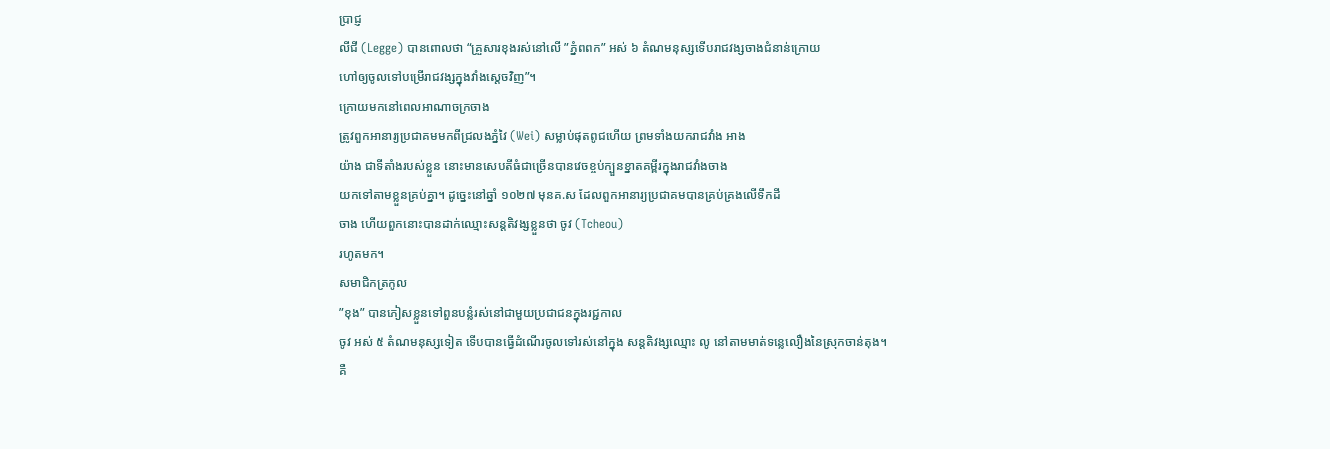ប្រាជ្ញ
លីជី (Legge) បានពោលថា “គ្រួសារខុងរស់នៅលើ ”ភ្នំពពក” អស់ ៦ តំណមនុស្សទើបរាជវង្សចាងជំនាន់ក្រោយ
ហៅឲ្យចូលទៅបម្រើរាជវង្សក្នុងវាំងស្តេចវិញ”។
ក្រោយមកនៅពេលអាណាចក្រចាង
ត្រូវពួកអានារ្យប្រជាគមមកពីជ្រលងភ្នំវៃ (Wei) សម្លាប់ផុតពូជហើយ ព្រមទាំងយករាជវាំង អាង
យ៉ាង ជាទីតាំងរបស់ខ្លួន នោះមានសេបតីធំជាច្រើនបានវេចខ្ចប់ក្បួនខ្នាតគម្ពីរក្នុងរាជវាំងចាង
យកទៅតាមខ្លួនគ្រប់គ្នា។ ដូច្នេះនៅឆ្នាំ ១០២៧ មុនគ.ស ដែលពួកអានារ្យប្រជាគមបានគ្រប់គ្រងលើទឹកដី
ចាង ហើយពួកនោះបានដាក់ឈ្មោះសន្តតិវង្សខ្លួនថា ចូវ (Tcheou)
រហូតមក។
សមាជិកត្រកូល
”ខុង” បានភៀសខ្លួនទៅពួនបន្លំរស់នៅជាមួយប្រជាជនក្នុងរជ្ជកាល
ចូវ អស់ ៥ តំណមនុស្សទៀត ទើបបានធ្វើដំណើរចូលទៅរស់នៅក្នុង សន្តតិវង្សឈ្មោះ លូ នៅតាមមាត់ទន្លេលឿងនៃស្រុកចាន់តុង។
គឺ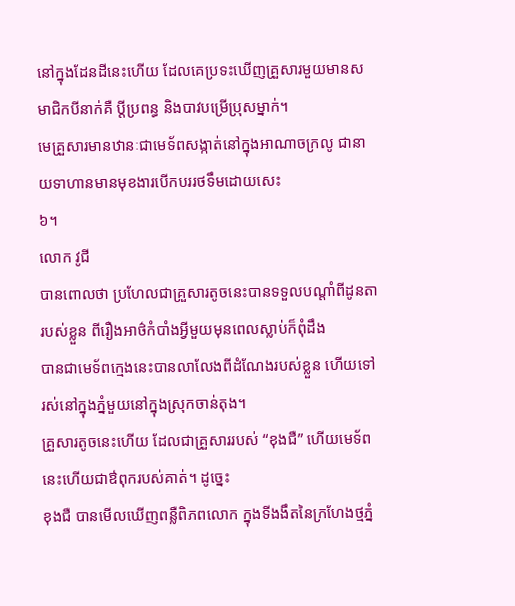នៅក្នុងដែនដីនេះហើយ ដែលគេប្រទះឃើញគ្រួសារមួយមានសមាជិកបីនាក់គឺ ប្តីប្រពន្ធ និងបាវបម្រើប្រុសម្នាក់។
មេគ្រួសារមានឋានៈជាមេទ័ពសង្កាត់នៅក្នុងអាណាចក្រលូ ជានាយទាហានមានមុខងារបើកបររថទឹមដោយសេះ
៦។
លោក វូជី
បានពោលថា ប្រហែលជាគ្រួសារតូចនេះបានទទួលបណ្តាំពីដូនតារបស់ខ្លួន ពីរឿងអាថ៌កំបាំងអ្វីមួយមុនពេលស្លាប់ក៏ពុំដឹង
បានជាមេទ័ពក្មេងនេះបានលាលែងពីដំណែងរបស់ខ្លួន ហើយទៅរស់នៅក្នុងភ្នំមួយនៅក្នុងស្រុកចាន់តុង។
គ្រួសារតូចនេះហើយ ដែលជាគ្រួសាររបស់ “ខុងជឺ” ហើយមេទ័ពនេះហើយជាឳពុករបស់គាត់។ ដូច្នេះ
ខុងជឺ បានមើលឃើញពន្លឺពិភពលោក ក្នុងទីងងឹតនៃក្រហែងថ្មភ្នំ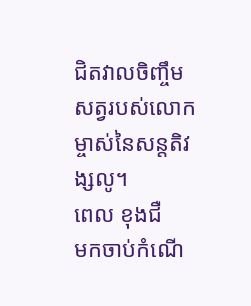ជិតវាលចិញ្ចឹមសត្វរបស់លោកម្ចាស់នៃសន្តតិវង្សលូ។
ពេល ខុងជឺ
មកចាប់កំណើ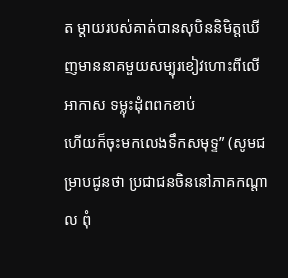ត ម្តាយរបស់គាត់បានសុបិននិមិត្តឃើញមាននាគមួយសម្បុរខៀវហោះពីលើអាកាស ទម្លុះដុំពពកខាប់
ហើយក៏ចុះមកលេងទឹកសមុទ្ទ” (សូមជម្រាបជូនថា ប្រជាជនចិននៅភាគកណ្តាល ពុំ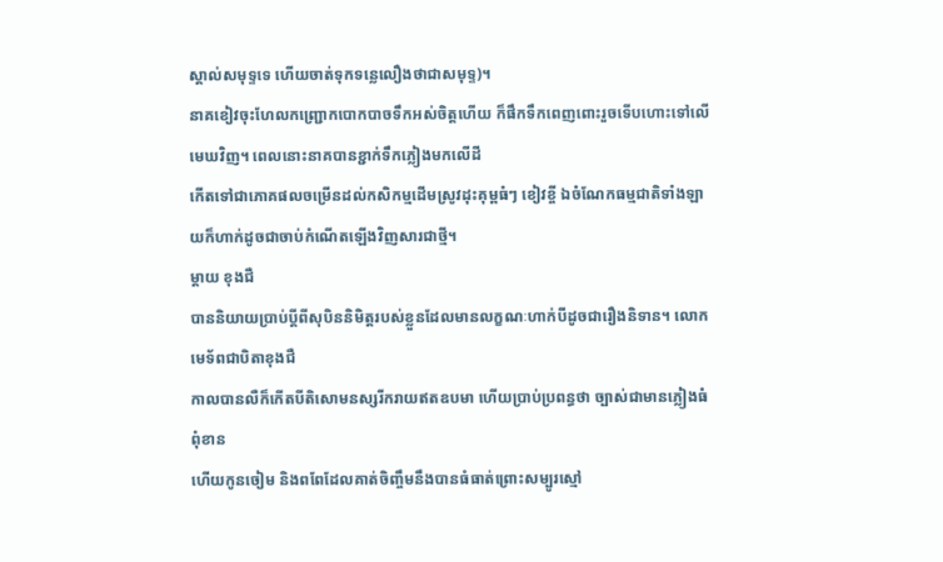ស្គាល់សមុទ្ទទេ ហើយចាត់ទុកទន្លេលឿងថាជាសមុទ្ទ)។
នាគខៀវចុះហែលកញ្ជ្រោកបោកបាចទឹកអស់ចិត្តហើយ ក៏ផឹកទឹកពេញពោះរួចទើបហោះទៅលើមេឃវិញ។ ពេលនោះនាគបានខ្ជាក់ទឹកភ្លៀងមកលើដី
កើតទៅជាភោគផលចម្រើនដល់កសិកម្មដើមស្រូវដុះគុម្ពធំៗ ខៀវខ្ចី ឯចំណែកធម្មជាតិទាំងឡាយក៏ហាក់ដូចជាចាប់កំណើតឡើងវិញសារជាថ្មី។
ម្តាយ ខុងជឺ
បាននិយាយប្រាប់ប្តីពីសុបិននិមិត្តរបស់ខ្លួនដែលមានលក្ខណៈហាក់បីដូចជារឿងនិទាន។ លោកមេទ័ពជាបិតាខុងជឺ
កាលបានលឺក៏កើតបីតិសោមនស្សរីករាយឥតឧបមា ហើយប្រាប់ប្រពន្ធថា ច្បាស់ជាមានភ្លៀងធំពុំខាន
ហើយកូនចៀម និងពពែដែលគាត់ចិញ្ចឹមនឹងបានធំធាត់ព្រោះសម្បូរស្មៅ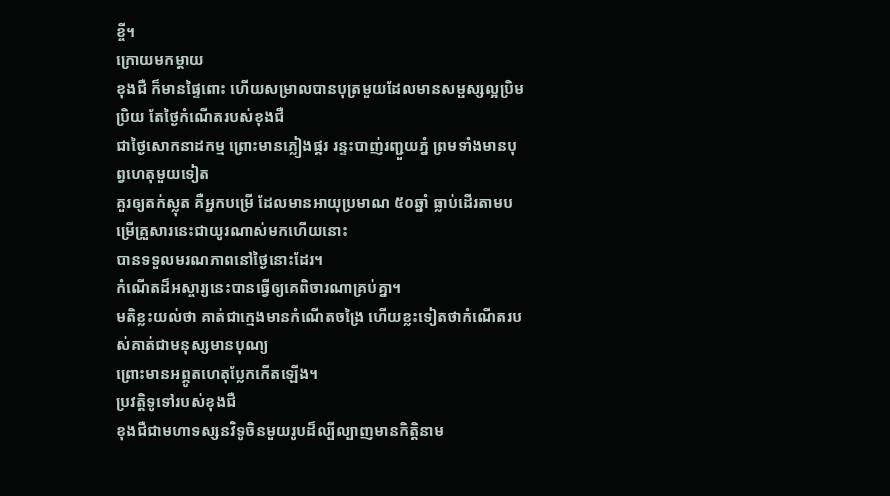ខ្ចី។
ក្រោយមកម្តាយ
ខុងជឺ ក៏មានផ្ទៃពោះ ហើយសម្រាលបានបុត្រមួយដែលមានសម្ផស្សល្អប្រិមប្រិយ តែថ្ងៃកំណើតរបស់ខុងជឺ
ជាថ្ងៃសោកនាដកម្ម ព្រោះមានភ្លៀងផ្គរ រន្ទះបាញ់រញ្ជួយភ្នំ ព្រមទាំងមានបុព្វហេតុមួយទៀត
គួរឲ្យតក់ស្លុត គឺអ្នកបម្រើ ដែលមានអាយុប្រមាណ ៥០ឆ្នាំ ធ្លាប់ដើរតាមបម្រើគ្រួសារនេះជាយូរណាស់មកហើយនោះ
បានទទួលមរណភាពនៅថ្ងៃនោះដែរ។
កំណើតដ៏អស្ចារ្យនេះបានធ្វើឲ្យគេពិចារណាគ្រប់គ្នា។
មតិខ្លះយល់ថា គាត់ជាក្មេងមានកំណើតចង្រៃ ហើយខ្លះទៀតថាកំណើតរបស់គាត់ជាមនុស្សមានបុណ្យ
ព្រោះមានអព្ភូតហេតុប្លែកកើតឡើង។
ប្រវត្តិទូទៅរបស់ខុងជឺ
ខុងជឺជាមហាទស្សនវិទូចិនមួយរូបដ៏ល្បីល្បាញមានកិត្តិនាម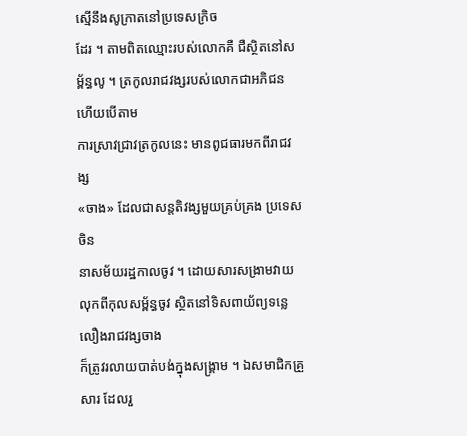ស្មើនឹងសូក្រាតនៅប្រទេសក្រិច
ដែរ ។ តាមពិតឈ្មោះរបស់លោកគឺ ជឺស្ថិតនៅសម្ព័ន្ធលូ ។ ត្រកូលរាជវង្សរបស់លោកជាអភិជន ហើយបើតាម
ការស្រាវជ្រាវត្រកូលនេះ មានពូជធារមកពីរាជវង្ស
«ចាង» ដែលជាសន្តតិវង្សមួយគ្រប់គ្រង ប្រទេស ចិន
នាសម័យរដ្ឋកាលចូវ ។ ដោយសារសង្រាមវាយលុកពីកុលសម្ព័ន្ធចូវ ស្ថិតនៅទិសពាយ័ព្យទន្លេលឿងរាជវង្សចាង
ក៏ត្រូវរលាយបាត់បង់ក្នុងសង្រ្គាម ។ ឯសមាជិកគ្រួសារ ដែលរួ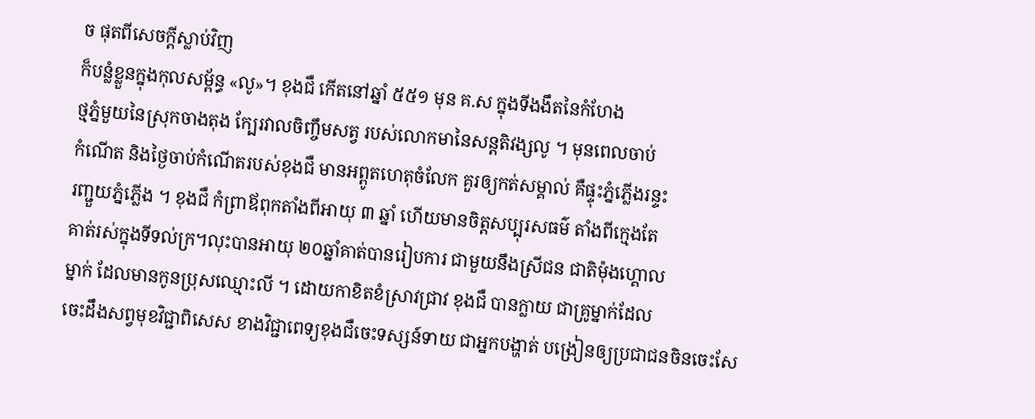ច ផុតពីសេចក្តីស្លាប់វិញ
ក៏បន្លំខ្លួនក្នុងកុលសម្ព័ន្ធ «លូ»។ ខុងជឺ កើតនៅឆ្នាំ ៥៥១ មុន គ.ស ក្នុងទីងងឹតនៃកំហែង
ថ្មភ្នំមួយនៃស្រុកចាងតុង ក្បែរវាលចិញ្ចឹមសត្វ របស់លោកមានៃសន្តតិវង្សលូ ។ មុនពេលចាប់
កំណើត និងថ្ងៃចាប់កំណើតរបស់ខុងជឺ មានអព្ពូតហេតុចំលែក គួរឲ្យកត់សម្គាល់ គឺផ្ទុះភ្នំភ្លើងរន្ទះ
រញ្ជួយភ្នំភ្លើង ។ ខុងជឺ កំព្រាឪពុកតាំងពីអាយុ ៣ ឆ្នាំ ហើយមានចិត្តសប្បុរសធម៌ តាំងពីក្មេងតែ
គាត់រស់ក្នុងទីទល់ក្រ។លុះបានអាយុ ២០ឆ្នាំគាត់បានរៀបការ ជាមួយនឹងស្រីជន ជាតិម៉ុងហ្គោល
ម្នាក់ ដែលមានកូនប្រុសឈ្មោះលី ។ ដោយកាខិតខំស្រាវជ្រាវ ខុងជឺ បានក្លាយ ជាគ្រូម្នាក់ដែល
ចេះដឹងសព្វមុខវិជ្ជាពិសេស ខាងវិជ្ជាពេទ្យខុងជឺចេះទស្សន៍ទាយ ជាអ្នកបង្ហាត់ បង្រៀនឲ្យប្រជាជនចិនចេះសែ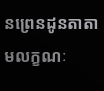នព្រេនដូនតាតាមលក្ខណៈ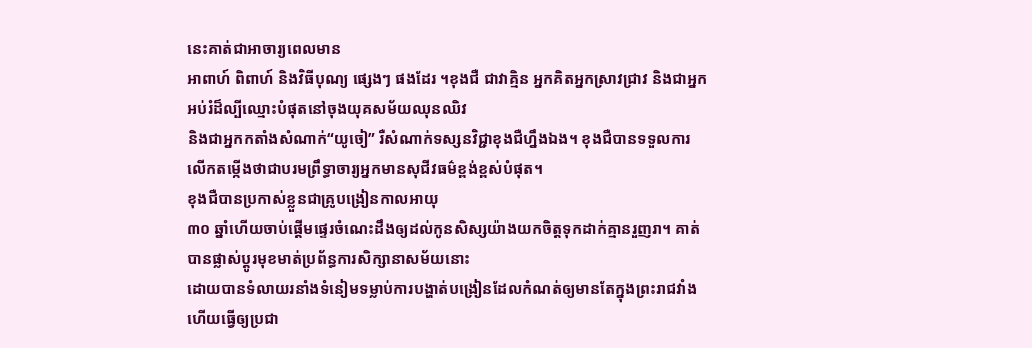នេះគាត់ជាអាចារ្យពេលមាន
អាពាហ៍ ពិពាហ៍ និងវិធីបុណ្យ ផ្សេងៗ ផងដែរ ។ខុងជឺ ជាវាគ្មិន អ្នកគិតអ្នកស្រាវជ្រាវ និងជាអ្នកអប់រំដ៏ល្បីឈ្មោះបំផុតនៅចុងយុគសម័យឈុនឈិវ
និងជាអ្នកកតាំងសំណាក់“យូចៀ” រឺសំណាក់ទស្សនវិជ្ជាខុងជឺហ្នឹងឯង។ ខុងជឺបានទទួលការលើកតម្កើងថាជាបរមព្រឹទ្ធាចារ្យអ្នកមានសុជីវធម៌ខ្ពង់ខ្ពស់បំផុត។
ខុងជឺបានប្រកាស់ខ្លួនជាគ្រូបង្រៀនកាលអាយុ
៣០ ឆ្នាំហើយចាប់ផ្តើមផ្ទេរចំណេះដឹងឲ្យដល់កូនសិស្សយ៉ាងយកចិត្តទុកដាក់គ្មានរួញរា។ គាត់បានផ្លាស់ប្តូរមុខមាត់ប្រព័ន្ធការសិក្សានាសម័យនោះ
ដោយបានទំលាយរនាំងទំនៀមទម្លាប់ការបង្ហាត់បង្រៀនដែលកំណត់ឲ្យមានតែក្នុងព្រះរាជវាំង ហើយធ្វើឲ្យប្រជា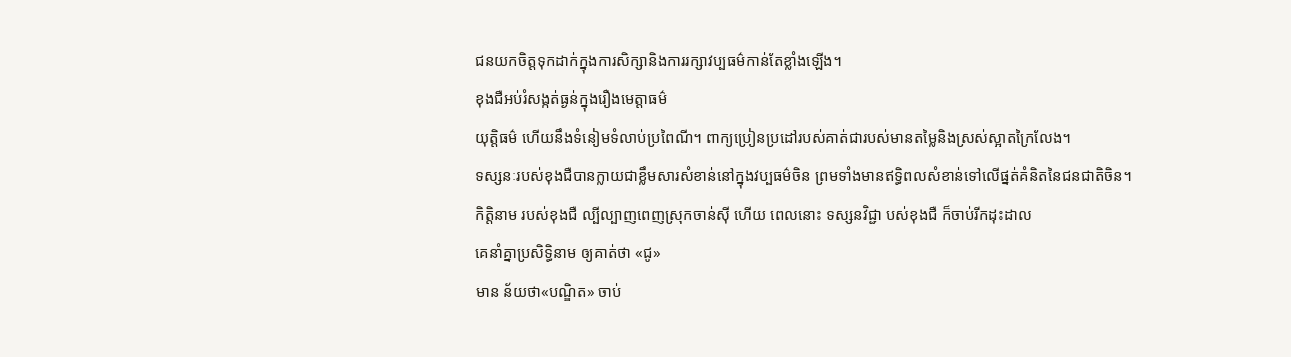ជនយកចិត្តទុកដាក់ក្នុងការសិក្សានិងការរក្សាវប្បធម៌កាន់តែខ្លាំងឡើង។
ខុងជឺអប់រំសង្កត់ធ្ងន់ក្នុងរឿងមេត្តាធម៌
យុត្តិធម៌ ហើយនឹងទំនៀមទំលាប់ប្រពៃណី។ ពាក្យប្រៀនប្រដៅរបស់គាត់ជារបស់មានតម្លៃនិងស្រស់ស្អាតក្រៃលែង។
ទស្សនៈរបស់ខុងជឺបានក្លាយជាខ្លឹមសារសំខាន់នៅក្នុងវប្បធម៌ចិន ព្រមទាំងមានឥទ្ធិពលសំខាន់ទៅលើផ្នត់គំនិតនៃជនជាតិចិន។
កិត្តិនាម របស់ខុងជឺ ល្បីល្បាញពេញស្រុកចាន់ស៊ី ហើយ ពេលនោះ ទស្សនវិជ្ជា បស់ខុងជឺ ក៏ចាប់រីកដុះដាល
គេនាំគ្នាប្រសិទ្ធិនាម ឲ្យគាត់ថា «ជូ»
មាន ន័យថា«បណ្ឌិត» ចាប់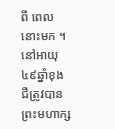ពី ពេលនោះមក ។ នៅអាយុ៤៩ឆ្នាំខុងជឺត្រូវបានព្រះមហាក្ស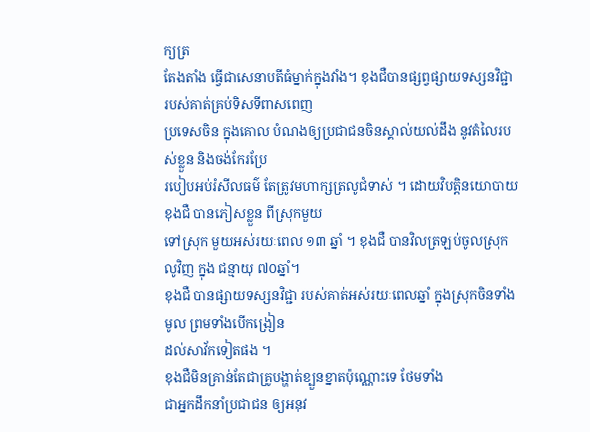ក្យត្រ
តែងតាំង ធ្វើជាសេនាបតីធំម្នាក់ក្នុងវាំង។ ខុងជឺបានផ្សព្វផ្សាយទស្សនវិជ្ជា របស់គាត់គ្រប់ទិសទីពាសពេញ
ប្រទេសចិន ក្នុងគោល បំណងឲ្យប្រជាជនចិនស្គាល់យល់ដឹង នូវតំលៃរបស់ខ្លួន និងចង់កែរប្រែ
របៀបអប់រំសីលធម៌ តែត្រូវមហាក្សត្រលូជំទាស់ ។ ដោយវិបត្តិនយោបាយ ខុងជឺ បានភៀសខ្លួន ពីស្រុកមួយ
ទៅស្រុក មួយអស់រយៈពេល ១៣ ឆ្នាំ ។ ខុងជឺ បានវិលត្រឡប់ចូលស្រុកលូវិញ ក្នុង ជន្មាយុ ៧០ឆ្នាំ។
ខុងជឺ បានផ្សាយទស្សនវិជ្ជា របស់គាត់អស់រយៈពេលឆ្នាំ ក្នុងស្រុកចិនទាំងមូល ព្រមទាំងបើកង្រៀន
ដល់សាវ័កទៀតផង ។
ខុងជឺមិនគ្រាន់តែជាគ្រូបង្ហាត់ខ្បួនខ្នាតប៉ុណ្ណោះទេ ថែមទាំង
ជាអ្នកដឹកនាំប្រជាជន ឲ្យអនុវ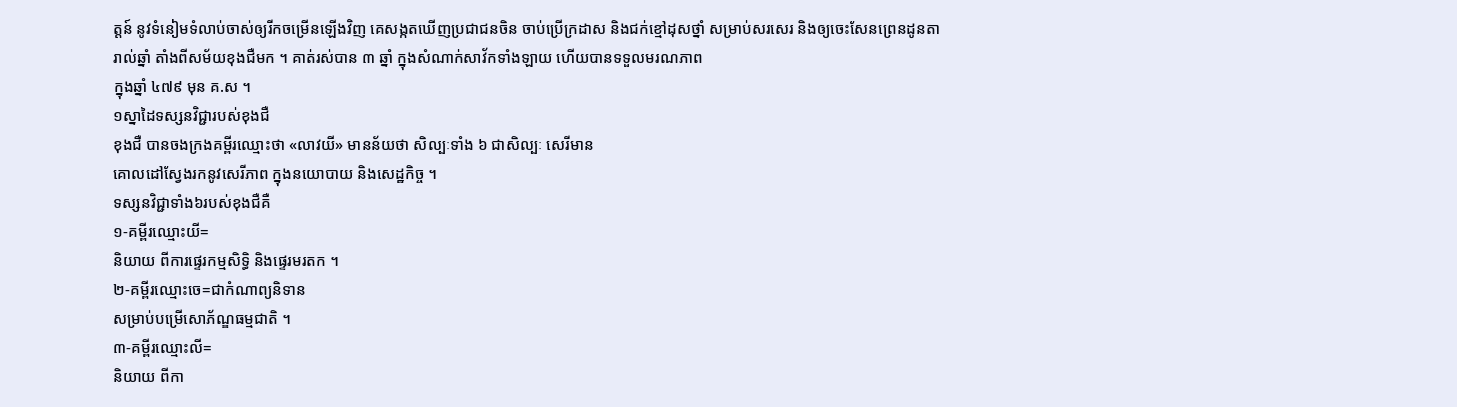ត្តន៍ នូវទំនៀមទំលាប់ចាស់ឲ្យរីកចម្រើនឡើងវិញ គេសង្កតឃើញប្រជាជនចិន ចាប់ប្រើក្រដាស និងជក់ខ្មៅដុសថ្នាំ សម្រាប់សរសេរ និងឲ្យចេះសែនព្រេនដូនតា
រាល់ឆ្នាំ តាំងពីសម័យខុងជឺមក ។ គាត់រស់បាន ៣ ឆ្នាំ ក្នុងសំណាក់សាវ័កទាំងឡាយ ហើយបានទទួលមរណភាព
ក្នុងឆ្នាំ ៤៧៩ មុន គ.ស ។
១ស្នាដៃទស្សនវិជ្ជារបស់ខុងជឺ
ខុងជឺ បានចងក្រងគម្ពីរឈ្មោះថា «លាវយី» មានន័យថា សិល្បៈទាំង ៦ ជាសិល្បៈ សេរីមាន
គោលដៅស្វែងរកនូវសេរីភាព ក្នុងនយោបាយ និងសេដ្ឋកិច្ច ។
ទស្សនវិជ្ជាទាំង៦របស់ខុងជឺគឺ
១-គម្ពីរឈ្មោះយី=
និយាយ ពីការផ្ទេរកម្មសិទ្ធិ និងផ្ទេរមរតក ។
២-គម្ពីរឈ្មោះចេ=ជាកំណាព្យនិទាន
សម្រាប់បម្រើសោភ័ណ្ឌធម្មជាតិ ។
៣-គម្ពីរឈ្មោះលី=
និយាយ ពីកា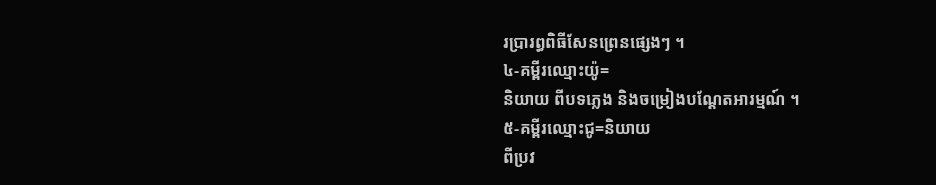រប្រារព្ធពិធីសែនព្រេនផ្សេងៗ ។
៤-គម្ពីរឈ្មោះយ៉ូ=
និយាយ ពីបទភ្លេង និងចម្រៀងបណ្តែតអារម្មណ៍ ។
៥-គម្ពីរឈ្មោះជូ=និយាយ
ពីប្រវ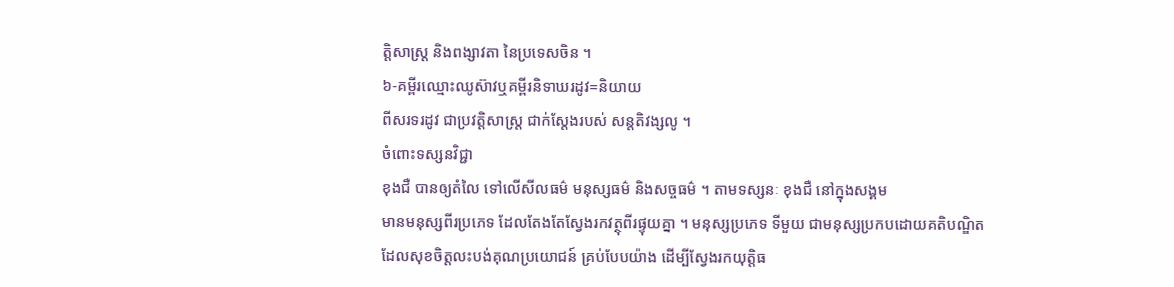ត្តិសាស្រ្ត និងពង្សាវតា នៃប្រទេសចិន ។
៦-គម្ពីរឈ្មោះឈូស៊ាវឬគម្ពីរនិទាឃរដូវ=និយាយ
ពីសរទរដូវ ជាប្រវត្តិសាស្រ្ត ជាក់ស្តែងរបស់ សន្តតិវង្សលូ ។
ចំពោះទស្សនវិជ្ជា
ខុងជឺ បានឲ្យតំលៃ ទៅលើសីលធម៌ មនុស្សធម៌ និងសច្ចធម៌ ។ តាមទស្សនៈ ខុងជឺ នៅក្នុងសង្គម
មានមនុស្សពីរប្រភេទ ដែលតែងតែស្វែងរកវត្ថុពីរផ្ទុយគ្នា ។ មនុស្សប្រភេទ ទីមួយ ជាមនុស្សប្រកបដោយគតិបណ្ឌិត
ដែលសុខចិត្តលះបង់គុណប្រយោជន៍ គ្រប់បែបយ៉ាង ដើម្បីស្វែងរកយុត្តិធ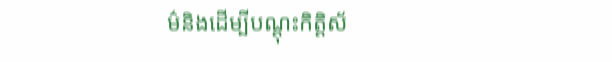ម៌និងដើម្បីបណ្តុះកិត្តិស័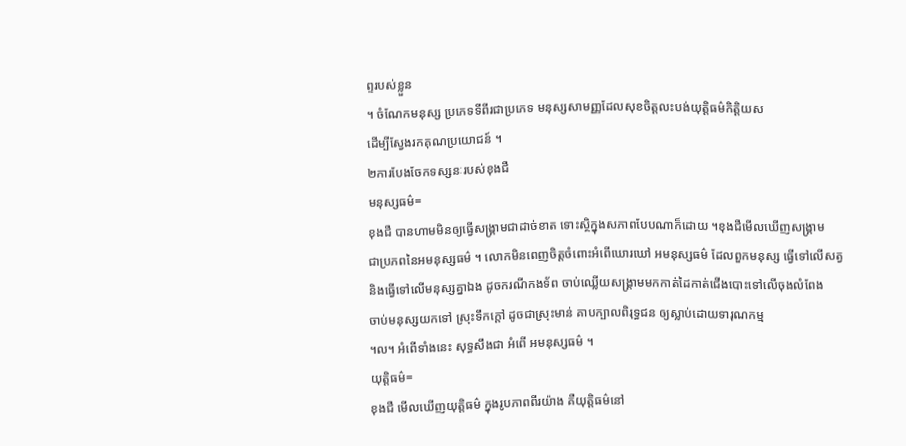ព្ទរបស់ខ្លួន
។ ចំណែកមនុស្ស ប្រភេទទីពីរជាប្រភេទ មនុស្សសាមញ្ញដែលសុខចិត្តលះបង់យុត្តិធម៌កិត្តិយស
ដើម្បីស្វែងរកគុណប្រយោជន៍ ។
២ការបែងចែកទស្សនៈរបស់ខុងជឺ
មនុស្សធម៌=
ខុងជឺ បានហាមមិនឲ្យធ្វើសង្រ្គាមជាដាច់ខាត ទោះស្ថិក្នុងសភាពបែបណាក៏ដោយ ។ខុងជឺមើលឃើញសង្រ្គាម
ជាប្រភពនៃអមនុស្សធម៌ ។ លោកមិនពេញចិត្តចំពោះអំពើឃោរឃៅ អមនុស្សធម៌ ដែលពួកមនុស្ស ធ្វើទៅលើសត្វ
និងធ្វើទៅលើមនុស្សគ្នាឯង ដូចករណីកងទ័ព ចាប់ឈ្លើយសង្រ្គាមមកកាត់ដៃកាត់ជើងបោះទៅលើចុងលំពែង
ចាប់មនុស្សយកទៅ ស្រុះទឹកក្តៅ ដូចជាស្រុះមាន់ គាបក្បាលពិរុទ្ធជន ឲ្យស្លាប់ដោយទារុណកម្ម
។ល។ អំពើទាំងនេះ សុទ្ធសឹងជា អំពើ អមនុស្សធម៌ ។
យុត្តិធម៌=
ខុងជឺ មើលឃើញយុត្តិធម៌ ក្នុងរូបភាពពីរយ៉ាង គឺយុត្តិធម៌នៅ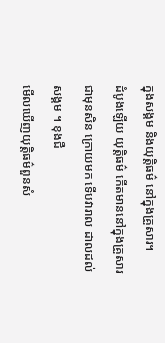ក្នុងសង្គម និងយុត្តិធម៌ នៅក្នុងគ្រួសារ។
ដំបូងឡើយ យុត្តិធម៌ កើតមាននៅក្នុងគ្រួសារជាមុនសិន ក្រោយមក ទើបវារាល ដាលដល់សង្គម ។ ខុងជឺ
មើលឃើញយុត្តិធម៌ពួនសំ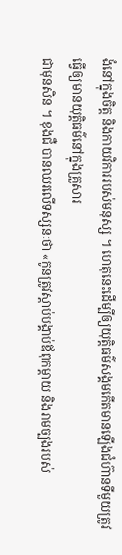ងំនៅក្នុងចិត្ត និងកាយវិការរបស់មនុស្ស ។ ហេតុនេះដើម្បីឲ្យយុត្តិធម៌សង្គមកើតមានឡើងជំហ៊ានទីមួយត្រូវធ្វើឲ្យមានយុត្តិធម៌នៅក្នុងគ្រួសារ
ជាមុនសិន ។ ខុងជឺ បានឈរលើទស្សនៈថា «កូនត្រូវស្តាប់បង្គាប់ឪពុកម្តាយ និងរាមច្បងរបស់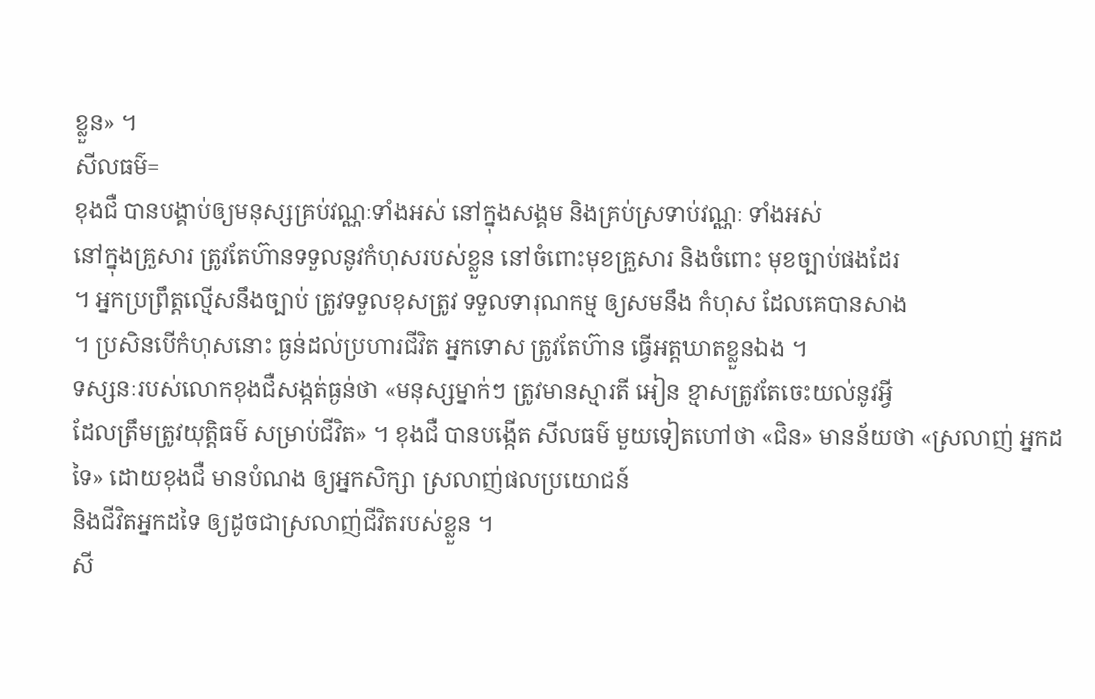ខ្លួន» ។
សីលធម៌=
ខុងជឺ បានបង្គាប់ឲ្យមនុស្សគ្រប់វណ្ណៈទាំងអស់ នៅក្នុងសង្គម និងគ្រប់ស្រទាប់វណ្ណៈ ទាំងអស់
នៅក្នុងគ្រួសារ ត្រូវតែហ៊ានទទួលនូវកំហុសរបស់ខ្លួន នៅចំពោះមុខគ្រួសារ និងចំពោះ មុខច្បាប់ផងដែរ
។ អ្នកប្រព្រឹត្តល្មើសនឹងច្បាប់ ត្រូវទទួលខុសត្រូវ ទទួលទារុណកម្ម ឲ្យសមនឹង កំហុស ដែលគេបានសាង
។ ប្រសិនបើកំហុសនោះ ធ្ងន់ដល់ប្រហារជីវិត អ្នកទោស ត្រូវតែហ៊ាន ធ្វើអត្តឃាតខ្លួនឯង ។
ទស្សនៈរបស់លោកខុងជឺសង្កត់ធ្ងន់ថា «មនុស្សម្នាក់ៗ ត្រូវមានស្មារតី អៀន ខ្មាសត្រូវតែចេះយល់នូវអ្វី
ដែលត្រឹមត្រូវយុត្តិធម៌ សម្រាប់ជីវិត» ។ ខុងជឺ បានបង្កើត សីលធម៌ មួយទៀតហៅថា «ជិន» មានន័យថា «ស្រលាញ់ អ្នកដទៃ» ដោយខុងជឺ មានបំណង ឲ្យអ្នកសិក្សា ស្រលាញ់ផលប្រយោជន៍
និងជីវិតអ្នកដទៃ ឲ្យដូចជាស្រលាញ់ជីវិតរបស់ខ្លួន ។
សី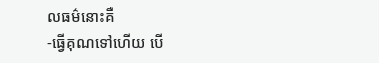លធម៌នោះគឺ
-ធ្វើគុណទៅហើយ បើ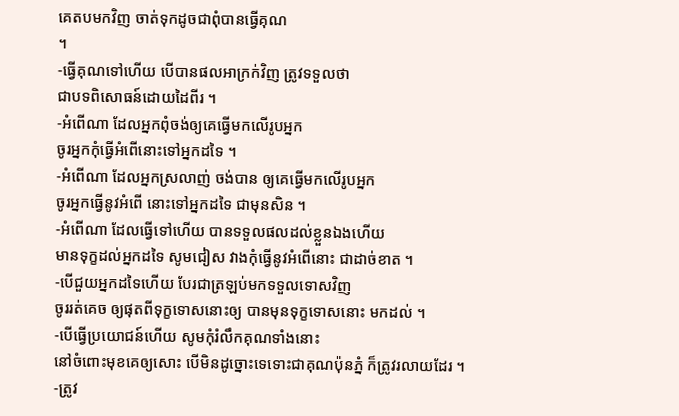គេតបមកវិញ ចាត់ទុកដូចជាពុំបានធ្វើគុណ
។
-ធ្វើគុណទៅហើយ បើបានផលអាក្រក់វិញ ត្រូវទទួលថា
ជាបទពិសោធន៍ដោយដៃពីរ ។
-អំពើណា ដែលអ្នកពុំចង់ឲ្យគេធ្វើមកលើរូបអ្នក
ចូរអ្នកកុំធ្វើអំពើនោះទៅអ្នកដទៃ ។
-អំពើណា ដែលអ្នកស្រលាញ់ ចង់បាន ឲ្យគេធ្វើមកលើរូបអ្នក
ចូរអ្នកធ្វើនូវអំពើ នោះទៅអ្នកដទៃ ជាមុនសិន ។
-អំពើណា ដែលធ្វើទៅហើយ បានទទួលផលដល់ខ្លួនឯងហើយ
មានទុក្ខដល់អ្នកដទៃ សូមជៀស វាងកុំធ្វើនូវអំពើនោះ ជាដាច់ខាត ។
-បើជួយអ្នកដទៃហើយ បែរជាត្រឡប់មកទទួលទោសវិញ
ចូររត់គេច ឲ្យផុតពីទុក្ខទោសនោះឲ្យ បានមុនទុក្ខទោសនោះ មកដល់ ។
-បើធ្វើប្រយោជន៍ហើយ សូមកុំរំលឹកគុណទាំងនោះ
នៅចំពោះមុខគេឲ្យសោះ បើមិនដូច្នោះទេទោះជាគុណប៉ុនភ្នំ ក៏ត្រូវរលាយដែរ ។
-ត្រូវ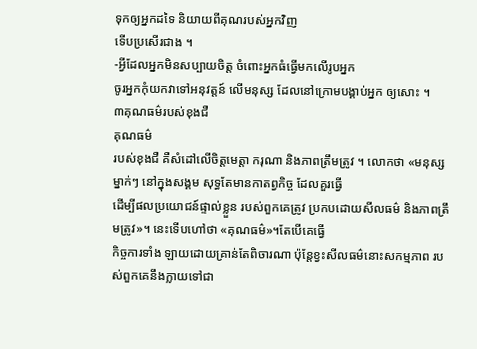ទុកឲ្យអ្នកដទៃ និយាយពីគុណរបស់អ្នកវិញ
ទើបប្រសើរជាង ។
-អ្វីដែលអ្នកមិនសប្បាយចិត្ត ចំពោះអ្នកធំធ្វើមកលើរូបអ្នក
ចូរអ្នកកុំយកវាទៅអនុវត្តន៍ លើមនុស្ស ដែលនៅក្រោមបង្គាប់អ្នក ឲ្យសោះ ។
៣គុណធម៌របស់ខុងជឺ
គុណធម៌
របស់ខុងជឺ គឺសំដៅលើចិត្តមេត្តា ករុណា និងភាពត្រឹមត្រូវ ។ លោកថា «មនុស្សម្នាក់ៗ នៅក្នុងសង្គម សុទ្ធតែមានកាតព្វកិច្ច ដែលគួរធ្វើ
ដើម្បីផលប្រយោជន៍ផ្ទាល់ខ្លួន របស់ពួកគេត្រូវ ប្រកបដោយសីលធម៌ និងភាពត្រឹមត្រូវ»។ នេះទើបហៅថា «គុណធម៌»។តែបើគេធ្វើ
កិច្ចការទាំង ឡាយដោយគ្រាន់តែពិចារណា ប៉ុន្តែខ្វះសីលធម៌នោះសកម្មភាព របស់ពួកគេនឹងក្លាយទៅជា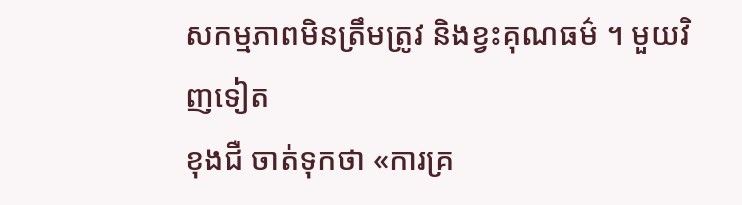សកម្មភាពមិនត្រឹមត្រូវ និងខ្វះគុណធម៌ ។ មួយវិញទៀត
ខុងជឺ ចាត់ទុកថា «ការគ្រ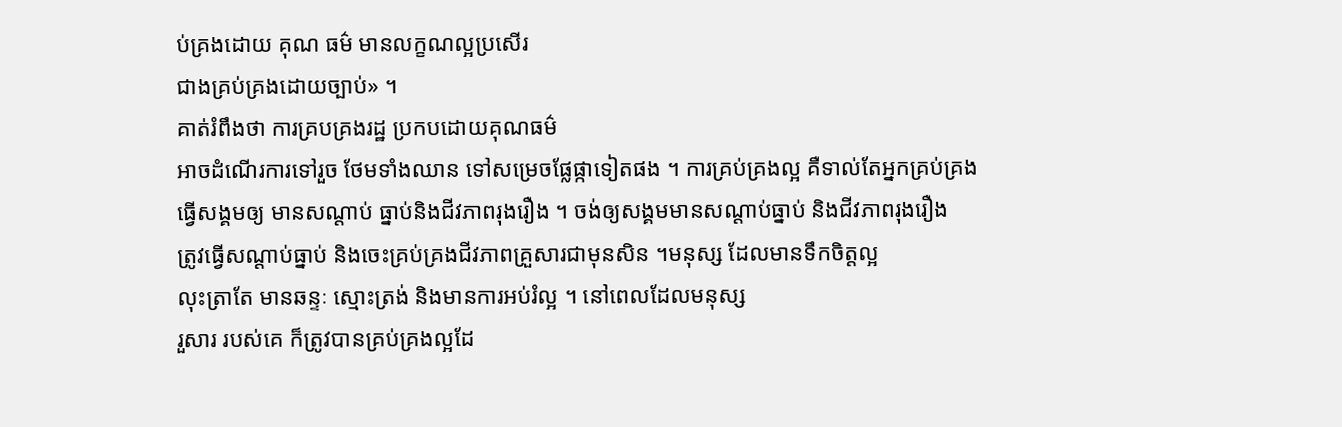ប់គ្រងដោយ គុណ ធម៌ មានលក្ខណល្អប្រសើរ
ជាងគ្រប់គ្រងដោយច្បាប់» ។
គាត់រំពឹងថា ការគ្របគ្រងរដ្ឋ ប្រកបដោយគុណធម៌
អាចដំណើរការទៅរួច ថែមទាំងឈាន ទៅសម្រេចផ្លែផ្កាទៀតផង ។ ការគ្រប់គ្រងល្អ គឺទាល់តែអ្នកគ្រប់គ្រង
ធ្វើសង្គមឲ្យ មានសណ្តាប់ ធ្នាប់និងជីវភាពរុងរឿង ។ ចង់ឲ្យសង្គមមានសណ្តាប់ធ្នាប់ និងជីវភាពរុងរឿង
ត្រូវធ្វើសណ្តាប់ធ្នាប់ និងចេះគ្រប់គ្រងជីវភាពគ្រួសារជាមុនសិន ។មនុស្ស ដែលមានទឹកចិត្តល្អ
លុះត្រាតែ មានឆន្ទៈ ស្មោះត្រង់ និងមានការអប់រំល្អ ។ នៅពេលដែលមនុស្ស
រួសារ របស់គេ ក៏ត្រូវបានគ្រប់គ្រងល្អដែ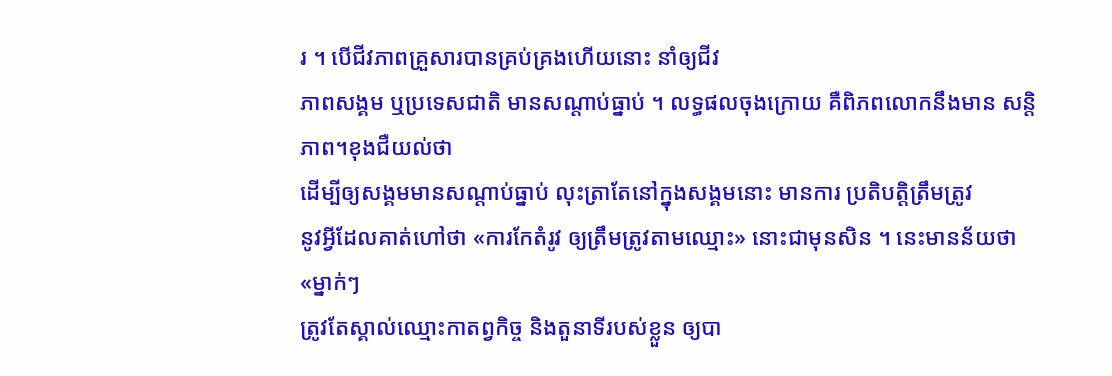រ ។ បើជីវភាពគ្រួសារបានគ្រប់គ្រងហើយនោះ នាំឲ្យជីវ
ភាពសង្គម ឬប្រទេសជាតិ មានសណ្តាប់ធ្នាប់ ។ លទ្ធផលចុងក្រោយ គឺពិភពលោកនឹងមាន សន្តិភាព។ខុងជឺយល់ថា
ដើម្បីឲ្យសង្គមមានសណ្តាប់ធ្នាប់ លុះត្រាតែនៅក្នុងសង្គមនោះ មានការ ប្រតិបត្តិត្រឹមត្រូវ
នូវអ្វីដែលគាត់ហៅថា «ការកែតំរូវ ឲ្យត្រឹមត្រូវតាមឈ្មោះ» នោះជាមុនសិន ។ នេះមានន័យថា «ម្នាក់ៗ
ត្រូវតែស្គាល់ឈ្មោះកាតព្វកិច្ច និងតួនាទីរបស់ខ្លួន ឲ្យបា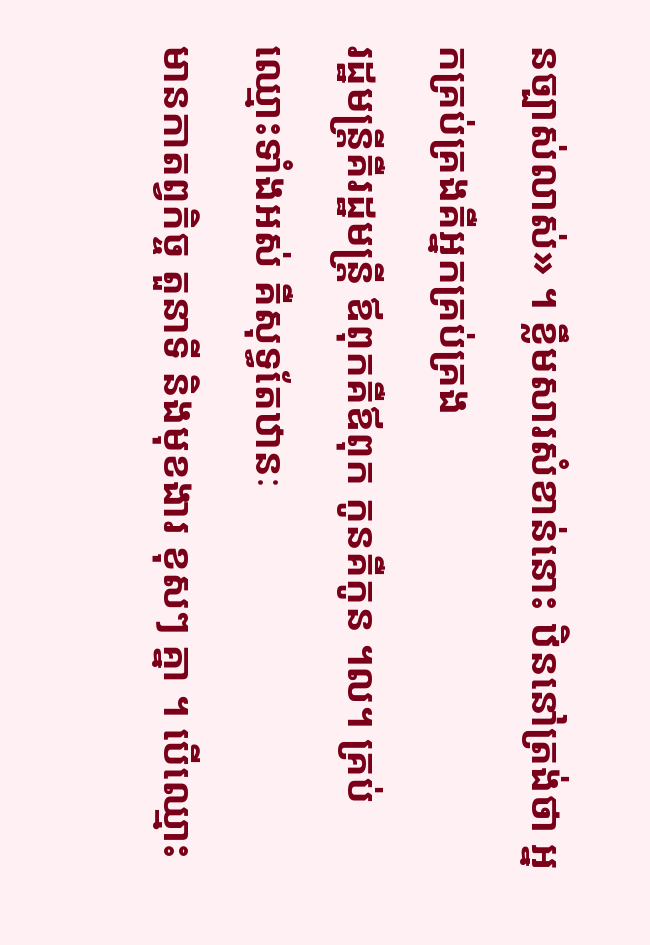នច្បាស់លាស់» ។ ខ្លឹមសារសំខាន់នោះ ឋិននៅត្រង់ថា អ្នកគ្រប់គ្រងគឺអ្នកគ្រប់គ្រង
រដ្ឋមន្រ្តីគឺរដ្ឋមន្រ្តី ឪពុកគឺឪពុក កូនគឺកូន ។ល។ គ្រប់ឈ្មោះទាំងអស់ គឺសុទ្ធតែឋានៈ
មានកាតព្វកិច្ច តួនាទី និងមុខងារ ខុសៗ គ្នា ។ បើឈ្មោះ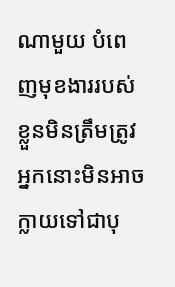ណាមួយ បំពេញមុខងាររបស់ខ្លួនមិនត្រឹមត្រូវ
អ្នកនោះមិនអាចក្លាយទៅជាបុ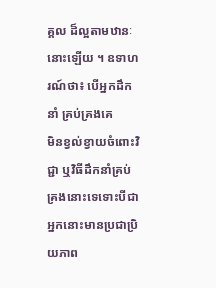គ្គល ដ៏ល្អតាមឋានៈនោះឡើយ ។ ឧទាហរណ៍ថា៖ បើអ្នកដឹកនាំ គ្រប់គ្រងគេ
មិនខ្វល់ខ្វាយចំពោះវិជ្ជា ឬវិធីដឹកនាំគ្រប់គ្រងនោះទេទោះបីជាអ្នកនោះមានប្រជាប្រិយភាព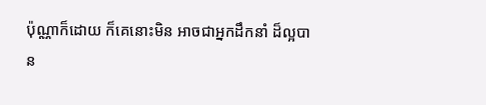ប៉ុណ្ណាក៏ដោយ ក៏គេនោះមិន អាចជាអ្នកដឹកនាំ ដ៏ល្អបាន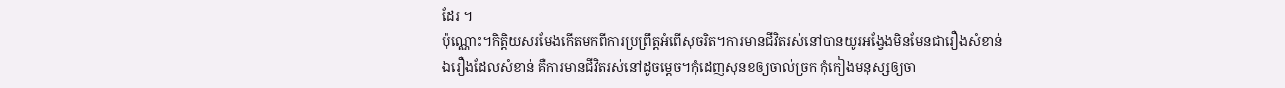ដែរ ។
ប៉ុណ្ណោះ។កិត្តិយសរមែងកើតមកពីការប្រព្រឹត្តអំពើសុចរិត។ការមានជីវិតរស់នៅបានយូរអង្វែងមិនមែនជារឿងសំខាន់
ឯរឿងដែលសំខាន់ គឺការមានជីវិតរស់នៅដូចម្តេច។កុំដេញសុនខឲ្យចាល់ច្រក កុំកៀងមនុស្សឲ្យចា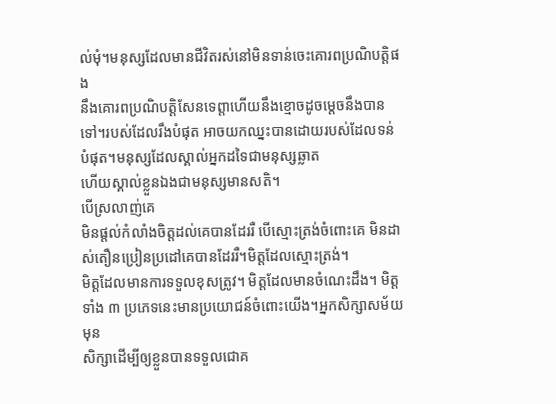ល់មុំ។មនុស្សដែលមានជីវិតរស់នៅមិនទាន់ចេះគោរពប្រណិបត្តិផង
នឹងគោរពប្រណិបត្តិសែនទេព្តាហើយនឹងខ្មោចដូចម្តេចនឹងបានទៅ។របស់ដែលរឹងបំផុត អាចយកឈ្នះបានដោយរបស់ដែលទន់បំផុត។មនុស្សដែលស្គាល់អ្នកដទៃជាមនុស្សឆ្លាត
ហើយស្គាល់ខ្លួនឯងជាមនុស្សមានសតិ។
បើស្រលាញ់គេ
មិនផ្តល់កំលាំងចិត្តដល់គេបានដែររឺ បើស្មោះត្រង់ចំពោះគេ មិនដាស់តឿនប្រៀនប្រដៅគេបានដែររឺ។មិត្តដែលស្មោះត្រង់។
មិត្តដែលមានការទទួលខុសត្រូវ។ មិត្តដែលមានចំណេះដឹង។ មិត្តទាំង ៣ ប្រភេទនេះមានប្រយោជន៍ចំពោះយើង។អ្នកសិក្សាសម័យមុន
សិក្សាដើម្បីឲ្យខ្លួនបានទទួលជោគ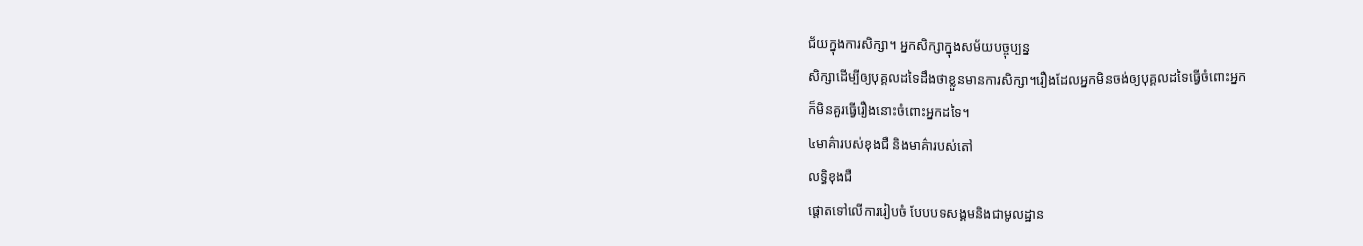ជ័យក្នុងការសិក្សា។ អ្នកសិក្សាក្នុងសម័យបច្ចុប្បន្ន
សិក្សាដើម្បីឲ្យបុគ្គលដទៃដឹងថាខ្លួនមានការសិក្សា។រឿងដែលអ្នកមិនចង់ឲ្យបុគ្គលដទៃធ្វើចំពោះអ្នក
ក៏មិនគួរធ្វើរឿងនោះចំពោះអ្នកដទៃ។
៤មាគ៌ារបស់ខុងជឺ និងមាគ៌ារបស់តៅ
លទ្ធិខុងជឺ
ផ្តោតទៅលើការរៀបចំ បែបបទសង្គមនិងជាមូលដ្ឋាន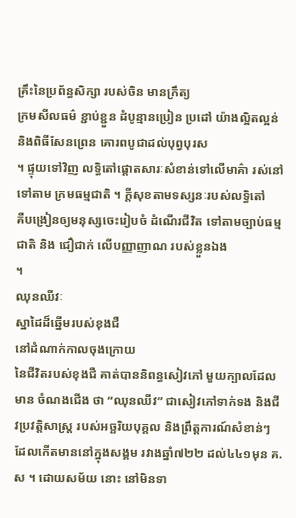គ្រឹះនៃប្រព័ន្ធសិក្សា របស់ចិន មានក្រឹត្យ
ក្រមសីលធម៌ ខ្ជាប់ខ្ជួន ដំបូន្មានប្រៀន ប្រដៅ យ៉ាងល្អិតល្អន់ និងពិធីសែនព្រេន គោរពបូជាដល់បុព្វបុរស
។ ផ្ទុយទៅវិញ លទ្ធិតៅផ្តោតសារៈសំខាន់ទៅលើមាគ៌ា រស់នៅទៅតាម ក្រមធម្មជាតិ ។ ក្តីសុខតាមទស្សនៈរបស់លទ្ធិតៅ
គឺបង្រៀនឲ្យមនុស្សចេះរៀបចំ ដំណើរជីវិត ទៅតាមច្បាប់ធម្មជាតិ និង ជឿជាក់ លើបញ្ញាញាណ របស់ខ្លួនឯង
។
ឈុនឈីវៈ
ស្នាដៃដ៏ឆ្នើមរបស់ខុងជឺ
នៅដំណាក់កាលចុងក្រោយ
នៃជីវិតរបស់ខុងជឺ គាត់បាននិពន្ធសៀវភៅ មួយក្បាលដែលមាន ចំណងជើង ថា “ឈុនឈីវ” ជាសៀវភៅទាក់ទង និងជីវប្រវត្តិសាស្ត្រ របស់អច្ឆរិយបុគ្គល និងព្រឹត្តការណ៍សំខាន់ៗ
ដែលកើតមាននៅក្នុងសង្គម រវាងឆ្នាំ៧២២ ដល់៤៤១មុន គ.ស ។ ដោយសម័យ នោះ នៅមិនទា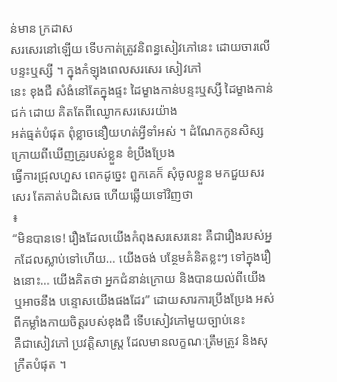ន់មាន ក្រដាស
សរសេរនៅឡើយ ទើបកាត់ត្រូវនិពន្ធសៀវភៅនេះ ដោយចារលើបន្ទះឬស្សី ។ ក្នុងកំឡុងពេលសរសេរ សៀវភៅ
នេះ ខុងជឺ សំងំនៅតែក្នុងផ្ទះ ដៃម្ខាងកាន់បន្ទះឬស្សី ដៃម្ខាងកាន់ជក់ ដោយ គិតតែពីឈ្ងោកសរសេរយ៉ាង
អត់ធ្មត់បំផុត ពុំខ្លាចនឿយហត់អ្វីទាំអស់ ។ ដំណែកកូនសិស្សក្រោយពីឃើញគ្រូរបស់ខ្លួន ខំប្រឹងប្រែង
ធ្វើការជ្រុលហួស ពេកដូច្នេះ ពួកគេក៏ សុំចូលខ្លួន មកជួយសរសេរ តែគាត់បដិសេធ ហើយឆ្លើយទៅវិញថា
៖
“មិនបានទេ! រឿងដែលយើងកំពុងសរសេរនេះ គឺជារឿងរបស់អ្នកដែលស្លាប់ទៅហើយ… យើងចង់ បន្ថែមគំនិតខ្លះៗ ទៅក្នុងរឿងនោះ… យើងគិតថា អ្នកជំនាន់ក្រោយ និងបានយល់ពីយើង ឬអាចនឹង បន្ទោសយើងផងដែរ” ដោយសារការប្រឹងប្រែង អស់ពីកម្លាំងកាយចិត្តរបស់ខុងជឺ ទើបសៀវភៅមួយច្បាប់នេះ
គឺជាសៀវភៅ ប្រវត្តិសាស្ត្រ ដែលមានលក្ខណៈត្រឹមត្រូវ និងសុក្រឹតបំផុត ។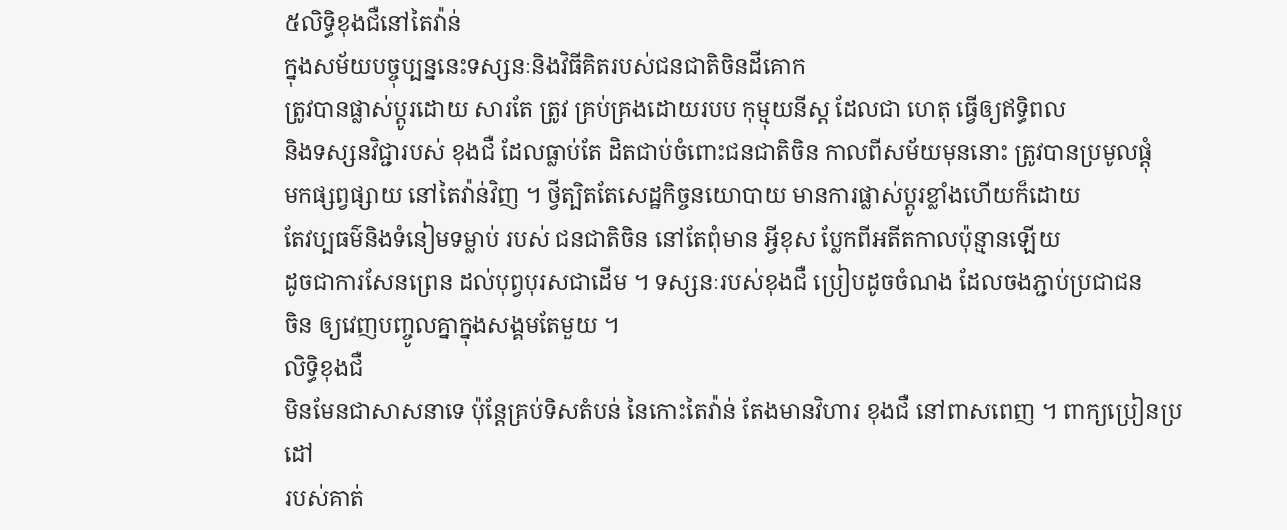៥លិទ្ធិខុងជឺនៅតៃវ៉ាន់
ក្នុងសម័យបច្ចុប្បន្ននេះទស្សនៈនិងវិធីគិតរបស់ជនជាតិចិនដីគោក
ត្រូវបានផ្លាស់ប្តូរដោយ សារតែ ត្រូវ គ្រប់គ្រងដោយរបប កុម្មុយនីស្ត ដែលជា ហេតុ ធ្វើឲ្យឥទ្ធិពល
និងទស្សនវិជ្ជារបស់ ខុងជឺ ដែលធ្លាប់តែ ដិតជាប់ចំពោះជនជាតិចិន កាលពីសម័យមុននោះ ត្រូវបានប្រមូលផ្តុំ
មកផ្សព្វផ្សាយ នៅតៃវ៉ាន់វិញ ។ ថ្វីត្បិតតែសេដ្ឋកិច្ចនយោបាយ មានការផ្លាស់ប្តូរខ្លាំងហើយក៏ដោយ
តែវប្បធម៌និងទំនៀមទម្លាប់ របស់ ជនជាតិចិន នៅតែពុំមាន អ្វីខុស ប្លែកពីអតីតកាលប៉ុន្មានឡើយ
ដូចជាការសែនព្រេន ដល់បុព្វបុរសជាដើម ។ ទស្សនៈរបស់ខុងជឺ ប្រៀបដូចចំណង ដែលចងភ្ជាប់ប្រជាជន
ចិន ឲ្យវេញបញ្ចូលគ្នាក្នុងសង្គមតែមួយ ។
លិទ្ធិខុងជឺ
មិនមែនជាសាសនាទេ ប៉ុន្តែគ្រប់ទិសតំបន់ នៃកោះតៃវ៉ាន់ តែងមានវិហារ ខុងជឺ នៅពាសពេញ ។ ពាក្យប្រៀនប្រដៅ
របស់គាត់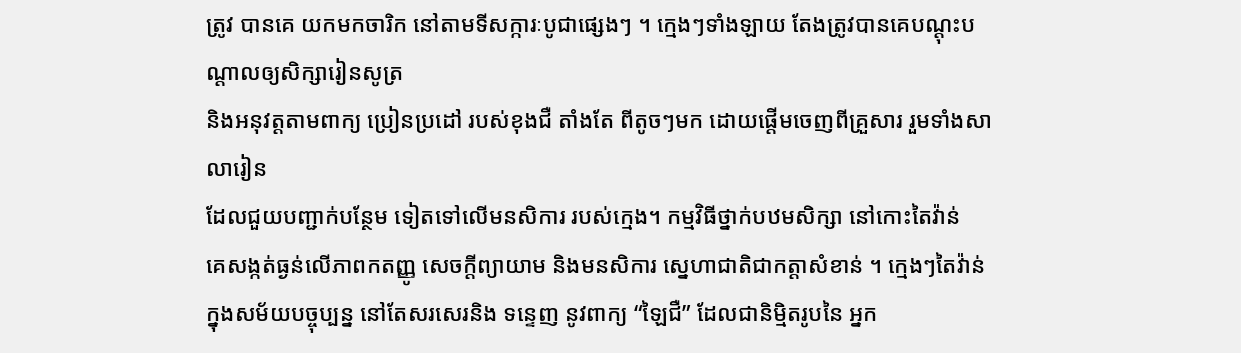ត្រូវ បានគេ យកមកចារិក នៅតាមទីសក្ការៈបូជាផ្សេងៗ ។ ក្មេងៗទាំងឡាយ តែងត្រូវបានគេបណ្តុះបណ្តាលឲ្យសិក្សារៀនសូត្រ
និងអនុវត្តតាមពាក្យ ប្រៀនប្រដៅ របស់ខុងជឺ តាំងតែ ពីតូចៗមក ដោយផ្តើមចេញពីគ្រួសារ រួមទាំងសាលារៀន
ដែលជួយបញ្ជាក់បន្ថែម ទៀតទៅលើមនសិការ របស់ក្មេង។ កម្មវិធីថ្នាក់បឋមសិក្សា នៅកោះតៃវ៉ាន់
គេសង្កត់ធ្ងន់លើភាពកតញ្ញូ សេចក្តីព្យាយាម និងមនសិការ ស្នេហាជាតិជាកត្តាសំខាន់ ។ ក្មេងៗតៃវ៉ាន់
ក្នុងសម័យបច្ចុប្បន្ន នៅតែសរសេរនិង ទន្ទេញ នូវពាក្យ “ឡៃជឺ” ដែលជានិម្មិតរូបនៃ អ្នក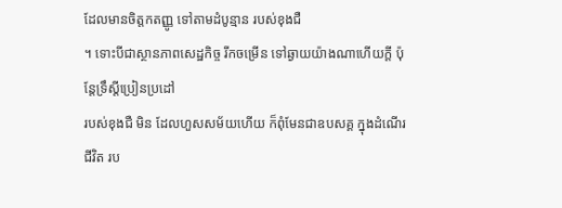ដែលមានចិត្តកតញ្ញូ ទៅតាមដំបូន្មាន របស់ខុងជឺ
។ ទោះបីជាស្ថានភាពសេដ្ឋកិច្ច រីកចម្រើន ទៅឆ្ងាយយ៉ាងណាហើយក្តី ប៉ុន្តែទ្រឹស្តីប្រៀនប្រដៅ
របស់ខុងជឺ មិន ដែលហួសសម័យហើយ ក៏ពុំមែនជាឧបសគ្គ ក្នុងដំណើរជីវិត រប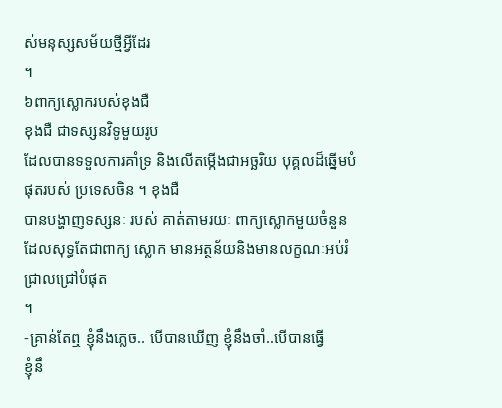ស់មនុស្សសម័យថ្មីអ្វីដែរ
។
៦ពាក្យស្លោករបស់ខុងជឺ
ខុងជឺ ជាទស្សនវិទូមួយរូប
ដែលបានទទួលការគាំទ្រ និងលើតម្កើងជាអច្ឆរិយ បុគ្គលដ៏ឆ្នើមបំផុតរបស់ ប្រទេសចិន ។ ខុងជឺ
បានបង្ហាញទស្សនៈ របស់ គាត់តាមរយៈ ពាក្យស្លោកមួយចំនួន ដែលសុទ្ធតែជាពាក្យ ស្លោក មានអត្ថន័យនិងមានលក្ខណៈអប់រំជ្រាលជ្រៅបំផុត
។
-គ្រាន់តែឮ ខ្ញុំនឹងភ្លេច.. បើបានឃើញ ខ្ញុំនឹងចាំ..បើបានធ្វើ
ខ្ញុំនឹ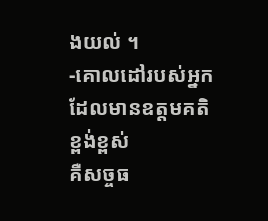ងយល់ ។
-គោលដៅរបស់អ្នកដែលមានឧត្តមគតិខ្ពង់ខ្ពស់
គឺសច្ចធ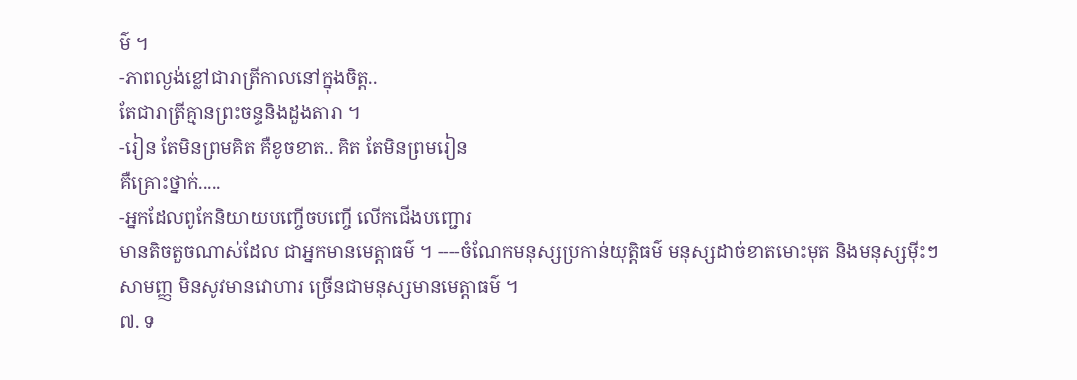ម៌ ។
-ភាពល្ងង់ខ្លៅជារាត្រីកាលនៅក្នុងចិត្ត..
តែជារាត្រីគ្មានព្រះចន្ទនិងដួងតារា ។
-រៀន តែមិនព្រមគិត គឺខូចខាត.. គិត តែមិនព្រមរៀន
គឺគ្រោះថ្នាក់.....
-អ្នកដែលពូកែនិយាយបញ្ចើចបញ្ចើ លើកជើងបញ្ជោរ
មានតិចតួចណាស់ដែល ជាអ្នកមានមេត្តាធម៌ ។ ----ចំណែកមនុស្សប្រកាន់យុត្តិធម៌ មនុស្សដាច់ខាតមោះមុត និងមនុស្សម៉ីះៗ
សាមញ្ញ មិនសូវមានវោហារ ច្រើនជាមនុស្សមានមេត្តាធម៌ ។
៧. ទ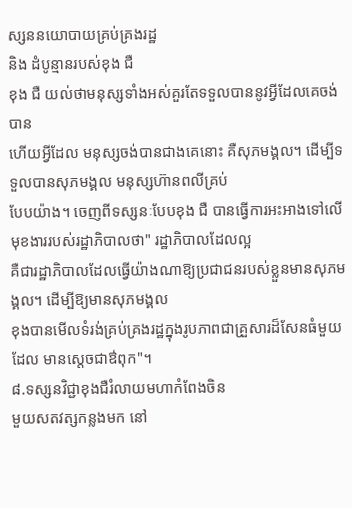ស្សននយោបាយគ្រប់គ្រងរដ្ឋ
និង ដំបូន្មានរបស់ខុង ជឺ
ខុង ជឺ យល់ថាមនុស្សទាំងអស់គួរតែទទួលបាននូវអ្វីដែលគេចង់បាន
ហើយអ្វីដែល មនុស្សចង់បានជាងគេនោះ គឺសុភមង្គល។ ដើម្បីទទួលបានសុភមង្គល មនុស្សហ៊ានពលីគ្រប់
បែបយ៉ាង។ ចេញពីទស្សនៈបែបខុង ជឺ បានធ្វើការអះអាងទៅលើមុខងាររបស់រដ្ឋាភិបាលថា" រដ្ឋាភិបាលដែលល្អ
គឺជារដ្ឋាភិបាលដែលធ្វើយ៉ាងណាឱ្យប្រជាជនរបស់ខ្លួនមានសុភមង្គល។ ដើម្បីឱ្យមានសុភមង្គល
ខុងបានមើលទំរង់គ្រប់គ្រងរដ្ឋក្នុងរូបភាពជាគ្រួសារដ៏សែនធំមួយដែល មានស្តេចជាឳពុក"។
៨.ទស្សនវិជ្ជាខុងជឺរំលាយមហាកំពែងចិន
មួយសតវត្សកន្លងមក នៅ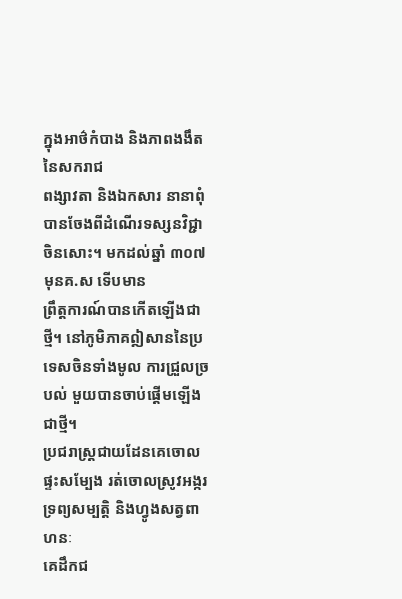ក្នុងអាថ៌កំបាង និងភាពងងឹតនៃសករាជ
ពង្សាវតា និងឯកសារ នានាពុំបានចែងពីដំណើរទស្សនវិជ្ជាចិនសោះ។ មកដល់ឆ្នាំ ៣០៧ មុនគ.ស ទើបមាន
ព្រឹត្តការណ៍បានកើតឡើងជាថ្មី។ នៅភូមិភាគឦសាននៃប្រទេសចិនទាំងមូល ការជ្រួលច្របល់ មួយបានចាប់ផ្តើមឡើងជាថ្មី។
ប្រជរាស្រ្តជាយដែនគេចោលផ្ទះសម្បែង រត់ចោលស្រូវអង្ករ ទ្រព្យសម្បត្តិ និងហ្វូងសត្វពាហនៈ
គេដឹកជ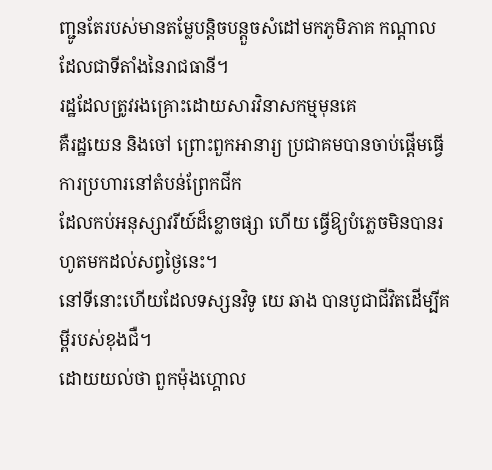ញ្ជូនតែរបស់មានតម្លែបន្តិចបន្តួចសំដៅមកភូមិភាគ កណ្តាលដែលជាទីតាំងនៃរាជធានី។
រដ្ឋដែលត្រូវរងគ្រោះដោយសារវិនាសកម្មមុនគេ
គឺរដ្ឋយេន និងចៅ ព្រោះពួកអានារ្យ ប្រជាគមបានចាប់ផ្តើមធ្វើការប្រហារនៅតំបន់ព្រែកជីក
ដែលកប់អនុស្សាវរីយ៍ដ៏ខ្លោចផ្សា ហើយ ធ្វើឱ្យបំភ្លេចមិនបានរហូតមកដល់សព្វថ្ងៃនេះ។
នៅទីនោះហើយដែលទស្សនវិទូ យេ ឆាង បានបូជាជីវិតដើម្បីគម្ពីរបស់ខុងជឺ។
ដោយយល់ថា ពួកម៉ុងហ្គោល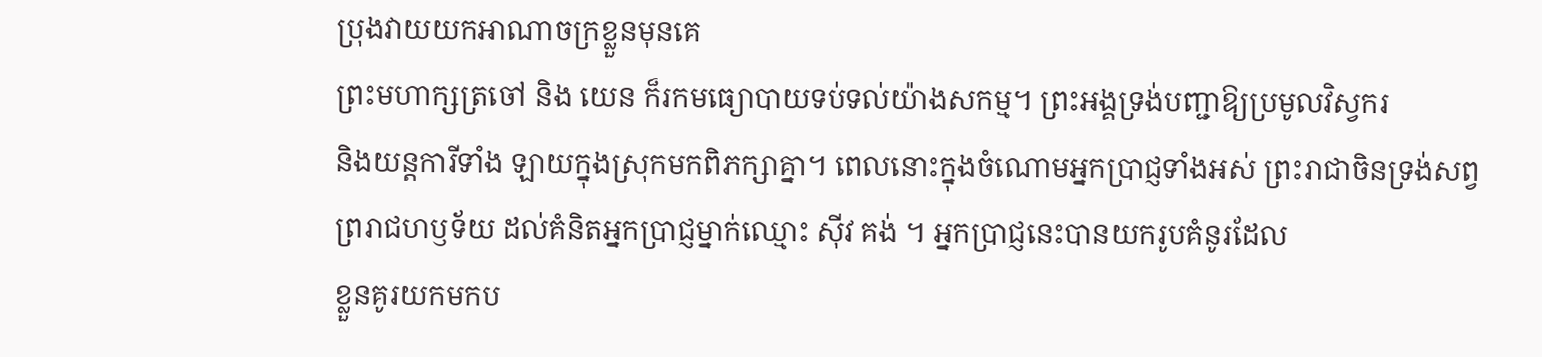ប្រុងវាយយកអាណាចក្រខ្លួនមុនគេ
ព្រះមហាក្សត្រចៅ និង យេន ក៏រកមធ្យោបាយទប់ទល់យ៉ាងសកម្ម។ ព្រះអង្គទ្រង់បញ្ជាឱ្យប្រមូលវិស្វករ
និងយន្តការីទាំង ឡាយក្នុងស្រុកមកពិភក្សាគ្នា។ ពេលនោះក្នុងចំណោមអ្នកប្រាជ្ញទាំងអស់ ព្រះរាជាចិនទ្រង់សព្វ
ព្ររាជហឫទ័យ ដល់គំនិតអ្នកប្រាជ្ញម្នាក់ឈ្មោះ ស៊ីវ គង់ ។ អ្នកប្រាជ្ញនេះបានយករូបគំនូរដែល
ខ្លួនគូរយកមកប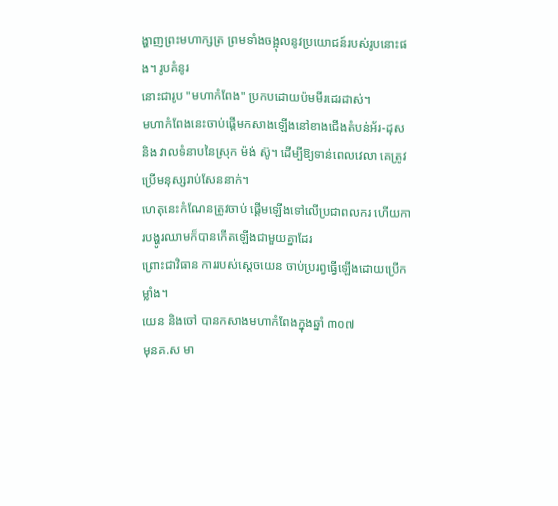ង្ហាញព្រះមហាក្សត្រ ព្រមទាំងចង្អុលនូវប្រយោជន៍របស់រូបនោះផង។ រូបគំនូរ
នោះជារូប "មហាកំពែង" ប្រកបដោយប៉មមីរដេរដាស់។
មហាកំពែងនេះចាប់ផ្តើមកសាងឡើងនៅខាងជើងតំបន់អ័រ-ដុស
និង វាលទំនាបនៃស្រុក ម៉ង់ ស៊ូ។ ដើម្បីឱ្យទាន់ពេលវេលា គេត្រូវប្រើមនុស្សរាប់សែននាក់។
ហេតុនេះកំណែនត្រូវចាប់ ផ្តើមឡើងទៅលើប្រជាពលករ ហើយការបង្ហូរឈាមក៏បានកើតឡើងជាមួយគ្នាដែរ
ព្រោះជាវិធាន ការរបស់ស្តេចយេន ចាប់ប្ររព្វធ្វើឡើងដោយប្រើកម្លាំង។
យេន និងចៅ បានកសាងមហាកំពែងក្នុងឆ្នាំ ៣០៧
មុនគ.ស មា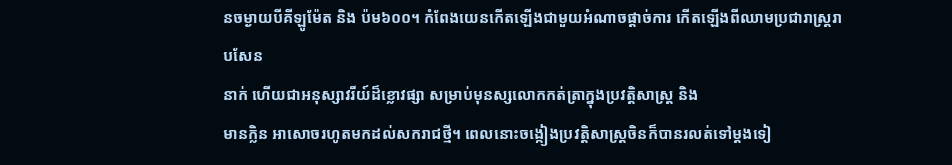នចម្ងាយបីគីឡូម៉ែត និង ប៉ម៦០០។ កំពែងយេនកើតឡើងជាមួយអំណាចផ្តាច់ការ កើតឡើងពីឈាមប្រជារាស្រ្តរាបសែន
នាក់ ហើយជាអនុស្សាវរីយ៍ដ៏ខ្លោវផ្សា សម្រាប់មុនស្សលោកកត់ត្រាក្នុងប្រវត្តិសាស្រ្ត និង
មានក្លិន អាសោចរហូតមកដល់សករាជថ្មី។ ពេលនោះចង្កៀងប្រវត្តិសាស្រ្តចិនក៏បានរលត់ទៅម្តងទៀ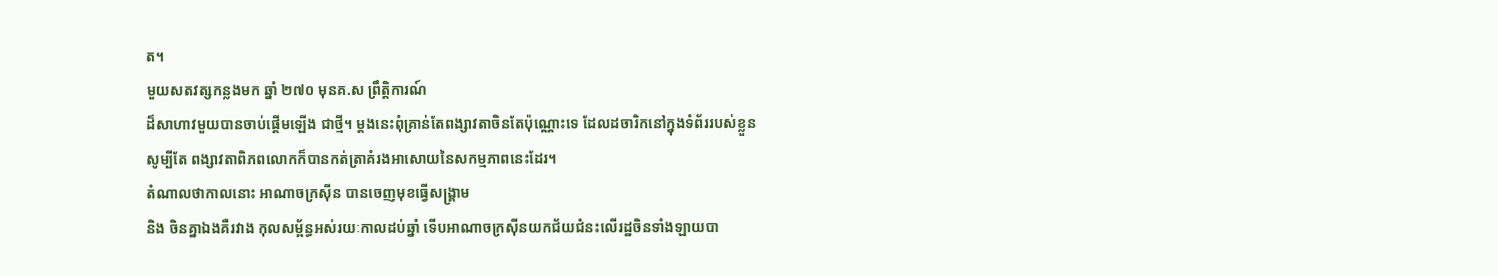ត។
មួយសតវត្សកន្លងមក ឆ្នាំ ២៧០ មុនគ.ស ព្រឹត្តិការណ៍
ដ៏សាហាវមួយបានចាប់ផ្តើមឡើង ជាថ្មី។ ម្តងនេះពុំគ្រាន់តែពង្សាវតាចិនតែប៉ុណ្ណោះទេ ដែលដចារិកនៅក្នុងទំព័ររបស់ខ្លួន
សូម្បីតែ ពង្សាវតាពិភពលោកក៏បានកត់ត្រាគំរងអាសោយនៃសកម្មភាពនេះដែរ។
តំណាលថាកាលនោះ អាណាចក្រស៊ីន បានចេញមុខធ្វើសង្រ្គាម
និង ចិនគ្នាឯងគឺរវាង កុលសម្ព័ន្ធអស់រយៈកាលដប់ឆ្នាំ ទើបអាណាចក្រស៊ីនយកជ័យជំនះលើរដ្ឋចិនទាំងឡាយបា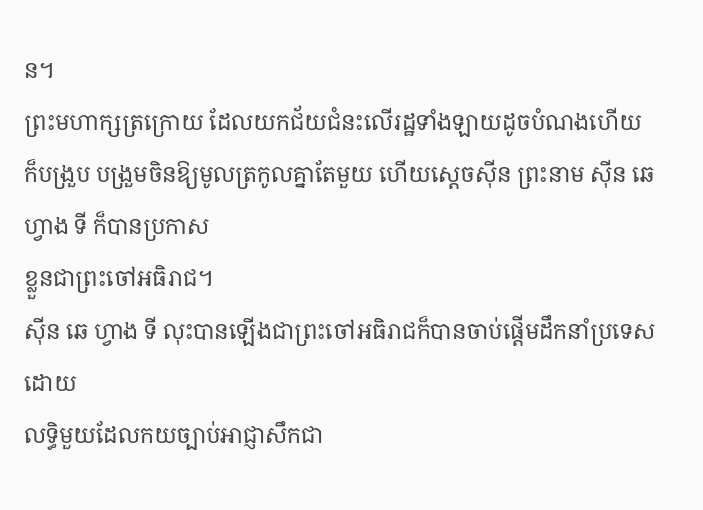ន។
ព្រះមហាក្សត្រក្រោយ ដែលយកជ័យជំនះលើរដ្ឋទាំងឡាយដូចបំណងហើយ
ក៏បង្រួប បង្រួមចិនឱ្យមូលត្រកូលគ្នាតែមួយ ហើយស្តេចស៊ីន ព្រះនាម ស៊ីន ឆេ ហ្វាង ទី ក៏បានប្រកាស
ខ្លួនជាព្រះចៅអធិរាជ។
ស៊ីន ឆេ ហ្វាង ទី លុះបានឡើងជាព្រះចៅអធិរាជក៏បានចាប់ផ្តើមដឹកនាំប្រទេសដោយ
លទិ្ធមួយដែលកយច្បាប់អាជ្ញាសឹកជា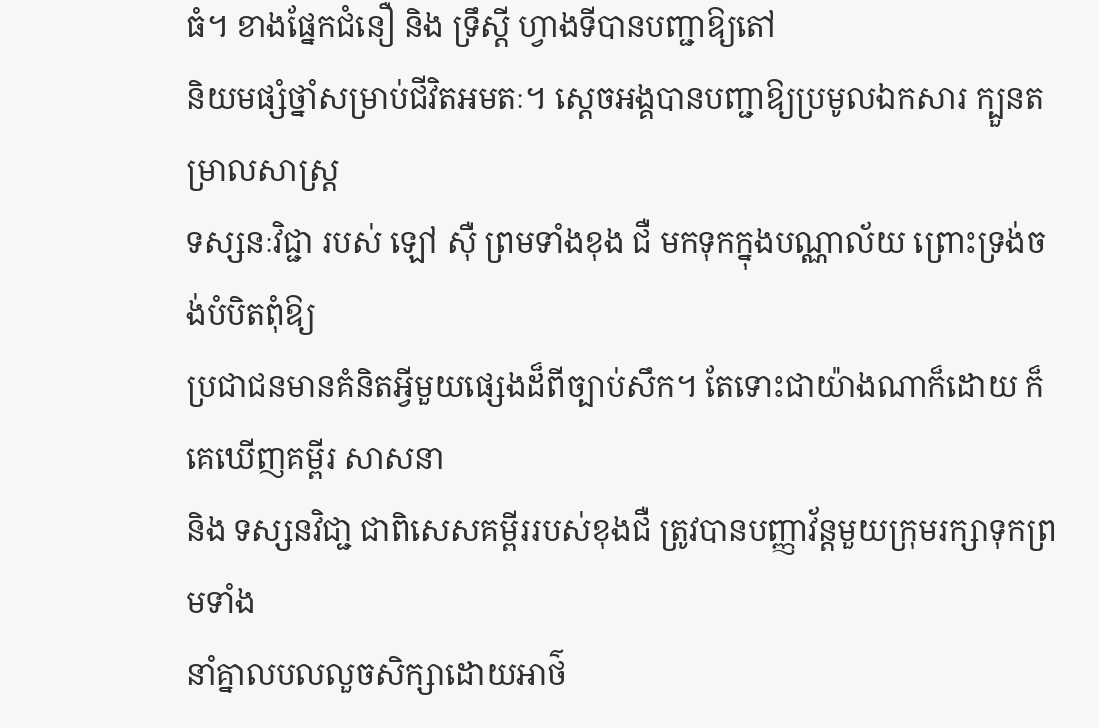ធំ។ ខាងផ្នែកជំនឿ និង ទ្រឹស្តី ហ្វាងទីបានបញ្ជាឱ្យតៅ
និយមផ្សំថ្នាំសម្រាប់ជីវិតអមតៈ។ ស្តេចអង្គបានបញ្ជាឱ្យប្រមូលឯកសារ ក្បួនតម្រាលសាស្រ្ត
ទស្សនៈវិជ្ជា របស់ ឡៅ ស៊ឺ ព្រមទាំងខុង ជឺ មកទុកក្នុងបណ្ណាល័យ ព្រោះទ្រង់ចង់បំបិតពុំឱ្យ
ប្រជាជនមានគំនិតអ្វីមួយផ្សេងដ៏ពីច្បាប់សឹក។ តែទោះជាយ៉ាងណាក៏ដោយ ក៏គេឃើញគម្ពីរ សាសនា
និង ទស្សនវិជា្ជ ជាពិសេសគម្ពីររបស់ខុងជឺ ត្រូវបានបញ្ញាវ័ន្តមួយក្រុមរក្សាទុកព្រមទាំង
នាំគ្នាលបលលួចសិក្សាដោយអាថ៌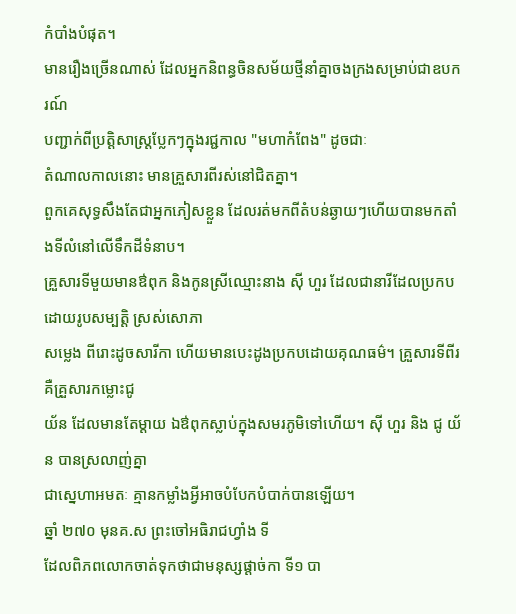កំបាំងបំផុត។
មានរឿងច្រើនណាស់ ដែលអ្នកនិពន្ធចិនសម័យថ្មីនាំគ្នាចងក្រងសម្រាប់ជាឧបករណ៍
បញ្ជាក់ពីប្រត្តិសាស្រ្តប្លែកៗក្នុងរជ្ជកាល "មហាកំពែង" ដូចជាៈ
តំណាលកាលនោះ មានគ្រួសារពីរស់នៅជិតគ្នា។
ពួកគេសុទ្ធសឹងតែជាអ្នកភៀសខ្លួន ដែលរត់មកពីតំបន់ឆ្ងាយៗហើយបានមកតាំងទីលំនៅលើទឹកដីទំនាប។
គ្រួសារទីមួយមានឳពុក និងកូនស្រីឈ្មោះនាង ស៊ី ហួរ ដែលជានារីដែលប្រកបដោយរូបសម្បត្តិ ស្រស់សោភា
សម្លេង ពីរោះដូចសារីកា ហើយមានបេះដូងប្រកបដោយគុណធម៌។ គ្រួសារទីពីរគឺគ្រួសារកម្លោះជូ
យ័ន ដែលមានតែម្តាយ ឯឳពុកស្លាប់ក្នុងសមរភូមិទៅហើយ។ ស៊ី ហួរ និង ជូ យ័ន បានស្រលាញ់គ្នា
ជាស្នេហាអមតៈ គ្មានកម្លាំងអ្វីអាចបំបែកបំបាក់បានឡើយ។
ឆ្នាំ ២៧០ មុនគ.ស ព្រះចៅអធិរាជហ្វាំង ទី
ដែលពិភពលោកចាត់ទុកថាជាមនុស្សផ្តាច់កា ទី១ បា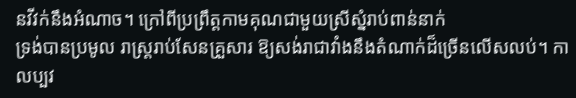នវីវក់នឹងអំណាច។ ក្រៅពីប្រព្រឹត្តកាមគុណជាមួយស្រីស្នំរាប់ពាន់នាក់
ទ្រង់បានប្រមូល រាស្រ្តរាប់សែនគ្រួសារ ឱ្យសង់រាជាវាំងនឹងតំណាក់ដ៏ច្រើនលើសលប់។ កាលប្បវ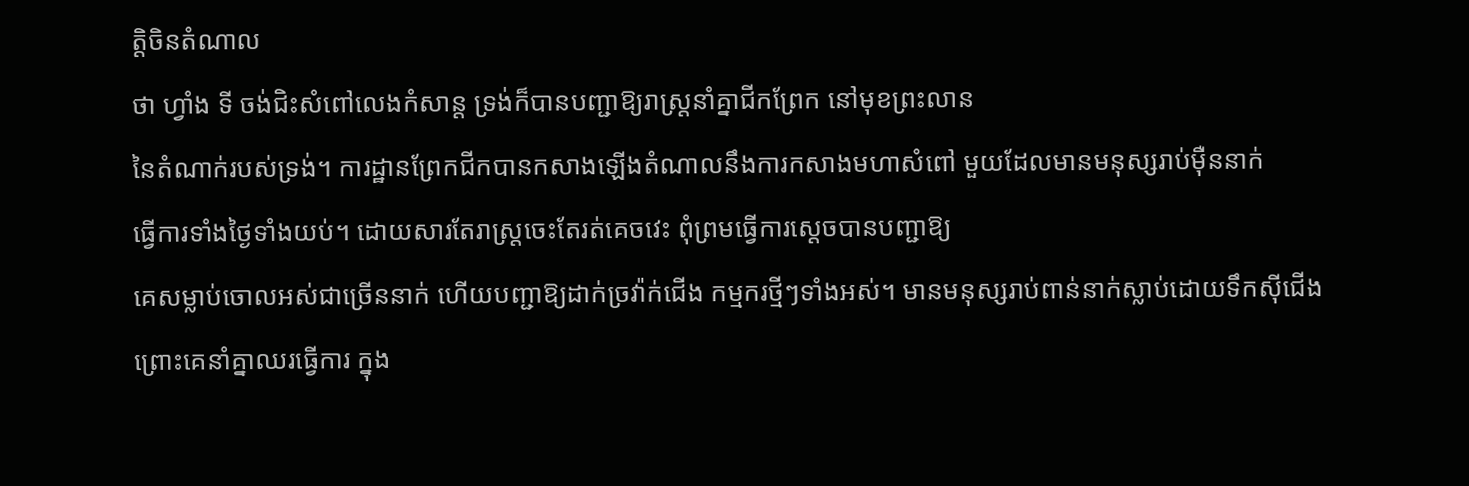ត្តិចិនតំណាល
ថា ហ្វាំង ទី ចង់ជិះសំពៅលេងកំសាន្ត ទ្រង់ក៏បានបញ្ជាឱ្យរាស្រ្តនាំគ្នាជីកព្រែក នៅមុខព្រះលាន
នៃតំណាក់របស់ទ្រង់។ ការដ្ឋានព្រែកជីកបានកសាងឡើងតំណាលនឹងការកសាងមហាសំពៅ មួយដែលមានមនុស្សរាប់ម៉ឺននាក់
ធ្វើការទាំងថ្ងៃទាំងយប់។ ដោយសារតែរាស្រ្តចេះតែរត់គេចវេះ ពុំព្រមធ្វើការស្តេចបានបញ្ជាឱ្យ
គេសម្លាប់ចោលអស់ជាច្រើននាក់ ហើយបញ្ជាឱ្យដាក់ច្រវ៉ាក់ជើង កម្មករថ្មីៗទាំងអស់។ មានមនុស្សរាប់ពាន់នាក់ស្លាប់ដោយទឹកស៊ីជើង
ព្រោះគេនាំគ្នាឈរធ្វើការ ក្នុង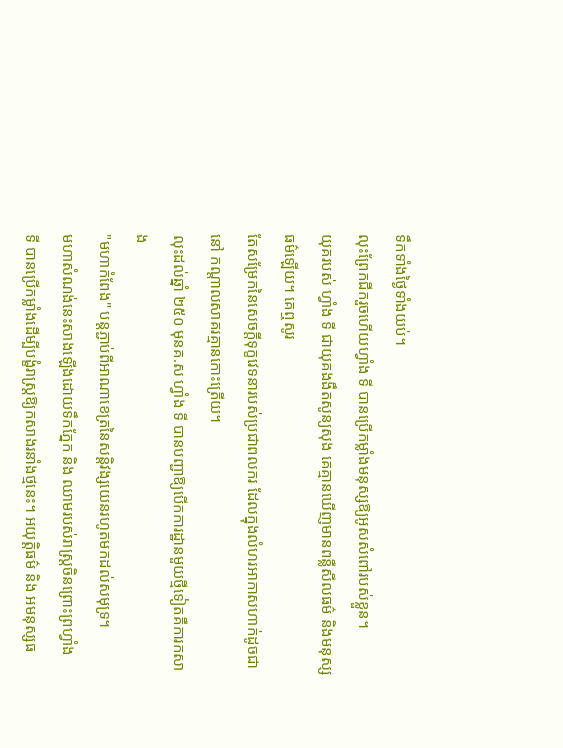ទឹកទាំងថ្ងៃទាំងយប់។
លុះព្រែកជីករួចហើយហ្វាំង ទី បានប្រើកម្លាំងមនុស្សឱ្យអូសសំពៅរបស់ខ្លួន។
យុគរបស់ ហ្វាំង ទី ជាយុគងងឹតសូន្យសុង គេគ្មានឃើញមានពន្លឺសីលធម៌ និងមនុស្សធម៌ឡើយ។ គេឮសូរ
តែសម្រែកនៃសេចក្តីទុក្ខវេទនារបស់ប្រជាពលករ ដែលក្នុងលំហរអាកាសហាក់ដូចជានៅ កណ្តាលសាគរគ្មានកោះត្រើយ។
លុះដល់ឆ្នាំ ២៥០ មុនគ.ស ហ្វាំង ទី បានបញ្ជាឱ្យបើកការដ្ឋានមួយថ្មីទៀតគឺការកសាង
"មហាកំពែង" បន្តភ្ជាប់ពីអាណាខេត្រនៃសន្តិវង្សយេនរហូតមកដល់សមុទ្រ។
មហាសំណង់នេះសាងឡើងដោយទឹកភ្នែក និង ឈាមរបស់រាស្រ្តចិនព្រោះព្រហ្វាំង
ទី បានប្រើកម្លាំងដើម្បីបង្ខំរាស្រ្តឱ្យកសាងរនាំងថ្មនេះ។ អយុត្តិធម៌ និង អមនុស្សធ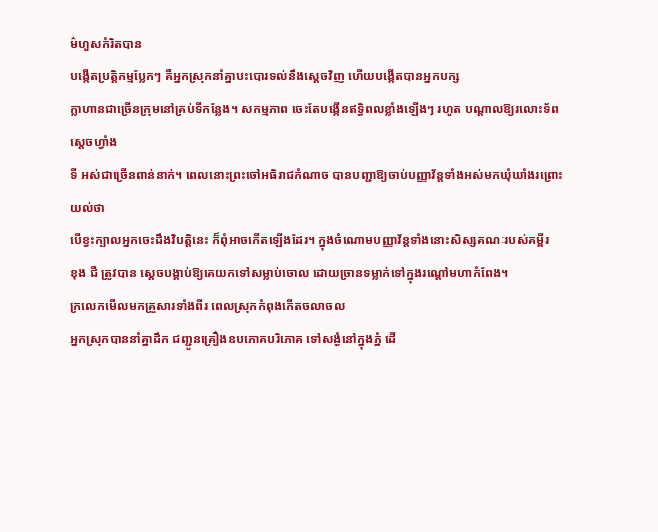ម៌ហួសកំរិតបាន
បង្កើតប្រត្តិកម្មប្លែកៗ គឺអ្នកស្រុកនាំគ្នាបះបោរទល់នឹងស្តេចវិញ ហើយបង្កើតបានអ្នកបក្ស
ក្លាហានជាច្រើនក្រុមនៅគ្រប់ទីកន្លែង។ សកម្មភាព ចេះតែបង្កើនឥទ្ធិពលខ្លាំងឡើងៗ រហូត បណ្តាលឱ្យរលោះទ័ពស្តេចហ្វាំង
ទី អស់ជាច្រើនពាន់នាក់។ ពេលនោះព្រះចៅអធិរាជកំណាច បានបញ្ជាឱ្យចាប់បញ្ញាវ័ន្តទាំងអស់មកឃុំឃាំងរព្រោះយល់ថា
បើខ្វះក្បាលអ្នកចេះដឹងវិបត្តិនេះ ក៏ពុំអាចកើតឡើងដែរ។ ក្នុងចំណោមបញ្ញាវ័ន្តទាំងនោះសិស្សគណៈរបស់គម្ពីរ
ខុង ជឺ ត្រូវបាន ស្តេចបង្គាប់ឱ្យគេយកទៅសម្លាប់ចោល ដោយច្រានទម្លាក់ទៅក្នុងរណ្តៅមហាកំពែង។
ក្រលេកមើលមកគ្រួសារទាំងពីរ ពេលស្រុកកំពុងកើតចលាចល
អ្នកស្រុកបាននាំគ្នាដឹក ជញ្ជូនគ្រឿងឧបភោគបរិភោគ ទៅសង្ងំនៅក្នុងភ្នំ ដើ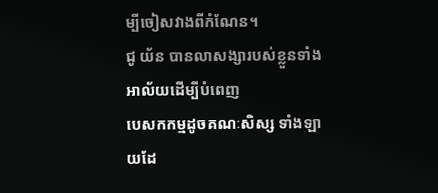ម្បីចៀសវាងពីកំណែន។
ជូ យ័ន បានលាសង្សារបស់ខ្លួនទាំងអាល័យដើម្បីបំពេញ
បេសកកម្មដូចគណៈសិស្ស ទាំងឡាយដែ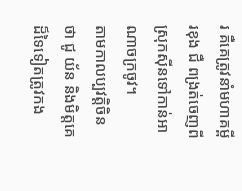រ គឺគេត្រូវនាំមហាគម្ពីរខុង ជឺ ពង្រត់ចេញពីស្រុកស៊ីនទៅកាន់អាណាចក្រចូវ។
តាមកាលប្បវត្តិចិនថា ជូ យ័ន និងមិត្តគេដ៏ទៃទៀតត្រូវកង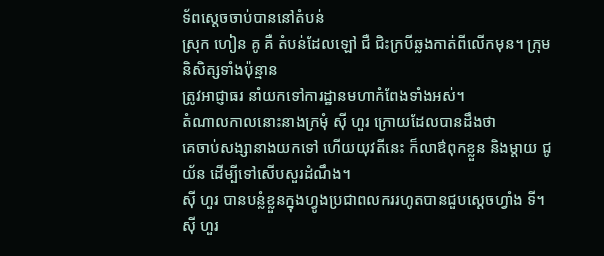ទ័ពស្តេចចាប់បាននៅតំបន់
ស្រុក ហៀន គូ គឺ តំបន់ដែលឡៅ ជឺ ជិះក្របីឆ្លងកាត់ពីលើកមុន។ ក្រុមនិសិត្សទាំងប៉ុន្មាន
ត្រូវអាជ្ញាធរ នាំយកទៅការដ្ឋានមហាកំពែងទាំងអស់។
តំណាលកាលនោះនាងក្រមុំ ស៊ី ហួរ ក្រោយដែលបានដឹងថា
គេចាប់សង្សានាងយកទៅ ហើយយុវតីនេះ ក៏លាឳពុកខ្លួន និងម្តាយ ជូ យ័ន ដើម្បីទៅសើបសួរដំណឹង។
ស៊ី ហួរ បានបន្លំខ្លួនក្នុងហ្វូងប្រជាពលកររហូតបានជួបស្តេចហ្វាំង ទី។ ស៊ី ហួរ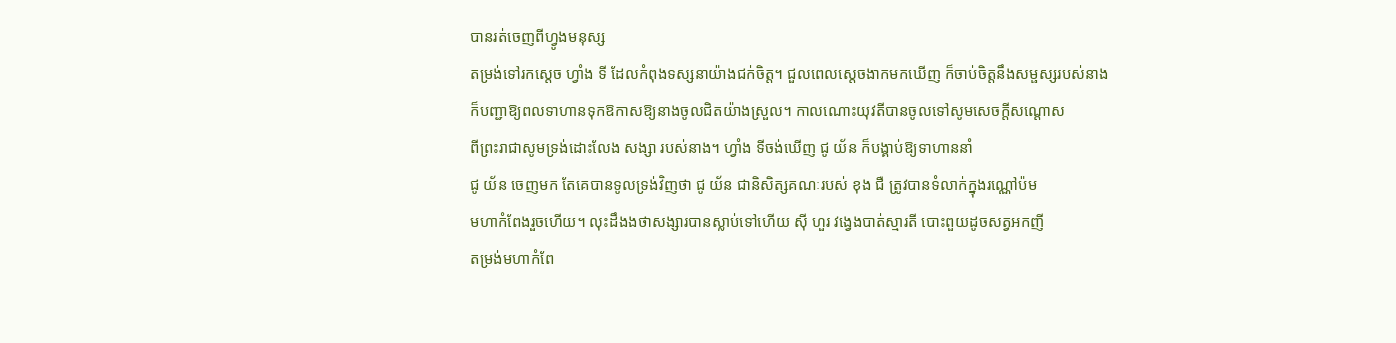បានរត់ចេញពីហ្វូងមនុស្ស
តម្រង់ទៅរកស្តេច ហ្វាំង ទី ដែលកំពុងទស្សនាយ៉ាងជក់ចិត្ត។ ជួលពេលស្តេចងាកមកឃើញ ក៏ចាប់ចិត្តនឹងសម្ផស្សរបស់នាង
ក៏បញ្ជាឱ្យពលទាហានទុកឱកាសឱ្យនាងចូលជិតយ៉ាងស្រួល។ កាលណោះយុវតីបានចូលទៅសូមសេចក្តីសណ្តោស
ពីព្រះរាជាសូមទ្រង់ដោះលែង សង្សា របស់នាង។ ហ្វាំង ទីចង់ឃើញ ជូ យ័ន ក៏បង្គាប់ឱ្យទាហាននាំ
ជូ យ័ន ចេញមក តែគេបានទូលទ្រង់វិញថា ជូ យ័ន ជានិសិត្សគណៈរបស់ ខុង ជឺ ត្រូវបានទំលាក់ក្នុងរណ្ណៅប៉ម
មហាកំពែងរួចហើយ។ លុះដឹងងថាសង្សារបានស្លាប់ទៅហើយ ស៊ី ហួរ វង្វេងបាត់ស្មារតី បោះពួយដូចសត្វអកញី
តម្រង់មហាកំពែ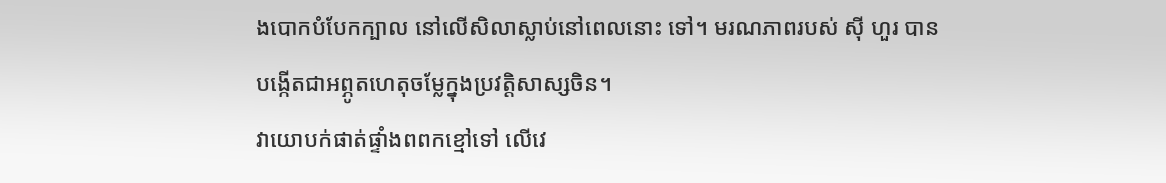ងបោកបំបែកក្បាល នៅលើសិលាស្លាប់នៅពេលនោះ ទៅ។ មរណភាពរបស់ ស៊ី ហួរ បានបង្កើតជាអព្ភូតហេតុចម្លែក្នុងប្រវត្តិសាស្សចិន។
វាយោបក់ផាត់ផ្ទាំងពពកខ្មៅទៅ លើវេ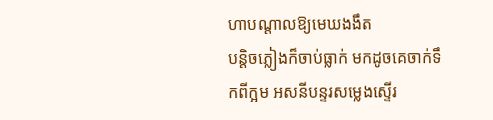ហាបណ្តាលឱ្យមេឃងងឹត
បន្តិចភ្លៀងក៏ចាប់ធ្លាក់ មកដូចគេចាក់ទឹកពីក្អម អសនីបន្ទរសម្លេងស្ទើរ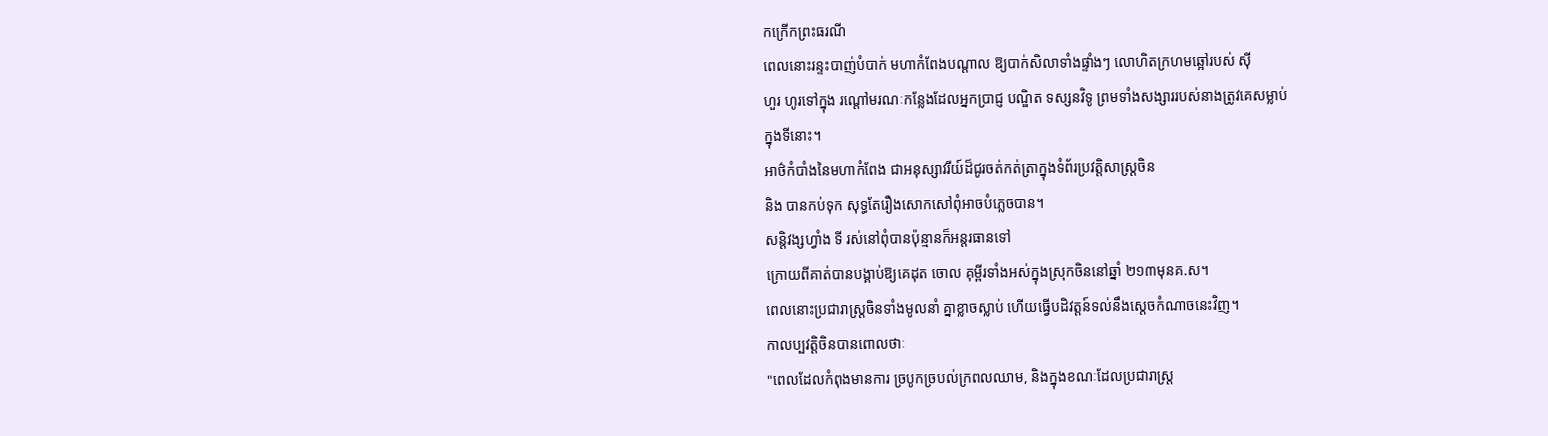កក្រើកព្រះធរណី
ពេលនោះរន្ទះបាញ់បំបាក់ មហាកំពែងបណ្តាល ឱ្យបាក់សិលាទាំងផ្ទាំងៗ លោហិតក្រហមឆ្អៅរបស់ ស៊ី
ហួរ ហូរទៅក្នុង រណ្តៅមរណៈកន្លែងដែលអ្នកប្រាជ្ញ បណ្ឌិត ទស្សនវិទូ ព្រមទាំងសង្សាររបស់នាងត្រូវគេសម្លាប់
ក្នុងទីនោះ។
អាថ៌កំបាំងនៃមហាកំពែង ជាអនុស្សាវរីយ៍ដ៏ជូរចត់កត់ត្រាក្នុងទំព័រប្រវត្តិសាស្រ្តចិន
និង បានកប់ទុក សុទ្ធតែរឿងសោកសៅពុំអាចបំភ្លេចបាន។
សន្តិវង្សហ្វាំង ទី រស់នៅពុំបានប៉ុន្មានក៏អន្តរធានទៅ
ក្រោយពីគាត់បានបង្គាប់ឱ្យគេដុត ចោល គុម្ពីរទាំងអស់ក្នុងស្រុកចិននៅឆ្នាំ ២១៣មុនគ.ស។
ពេលនោះប្រជារាស្រ្តចិនទាំងមូលនាំ គ្នាខ្លាចស្លាប់ ហើយធ្វើបដិវត្តន៍ទល់នឹងស្តេចកំណាចនេះវិញ។
កាលប្បវត្តិចិនបានពោលថាៈ
"ពេលដែលកំពុងមានការ ច្របូកច្របល់ក្រពលឈាម, និងក្នុងខណៈដែលប្រជារាស្រ្ត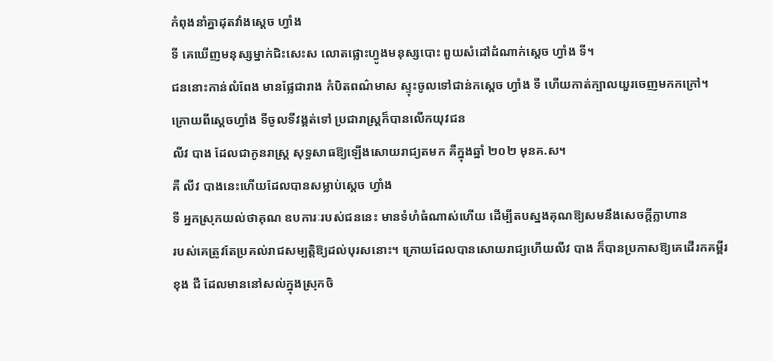កំពុងនាំគ្នាដុតវាំងស្តេច ហ្វាំង
ទី គេឃើញមនុស្សម្នាក់ជិះសេះស លោតផ្លោះហ្វូងមនុស្សបោះ ពួយសំដៅដំណាក់ស្តេច ហ្វាំង ទី។
ជននោះកាន់លំពែង មានផ្លែជារាង កំបិតពណ៌មាស ស្ទុះចូលទៅជាន់កស្តេច ហ្វាំង ទី ហើយកាត់ក្បាលយួរចេញមកកក្រៅ។
ក្រោយពីស្តេចហ្វាំង ទីចូលទីវង្គត់ទៅ ប្រជារាស្រ្តក៏បានលើកយុវជន
លីវ បាង ដែលជាកូនរាស្រ្ត សុទ្ធសាធឱ្យឡើងសោយរាជ្យតមក គឺក្នុងឆ្នាំ ២០២ មុនគ.ស។
គឺ លីវ បាងនេះហើយដែលបានសម្លាប់ស្តេច ហ្វាំង
ទី អ្នកស្រុកយល់ថាគុណ ឧបការៈរបស់ជននេះ មានទំហំធំណាស់ហើយ ដើម្បីតបស្នងគុណឱ្យសមនឹងសេចក្តីក្លាហាន
របស់គេត្រូវតែប្រគល់រាជសម្បត្តិឱ្យដល់បុរសនោះ។ ក្រោយដែលបានសោយរាជ្យហើយលីវ បាង ក៏បានប្រកាសឱ្យគេដើរកគម្ពីរ
ខុង ជឺ ដែលមាននៅសល់ក្នុងស្រុកចិ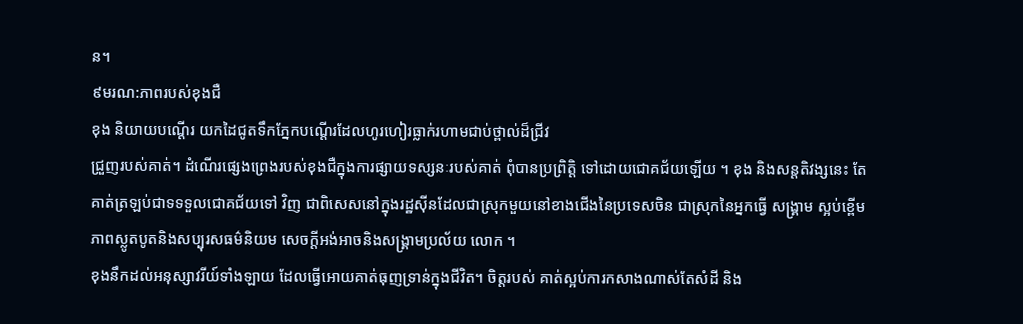ន។
៩មរណ:ភាពរបស់ខុងជឺ
ខុង និយាយបណ្តើរ យកដៃជូតទឹកភ្នែកបណ្តើរដែលហូរហៀរធ្លាក់រហាមជាប់ថ្ពាល់ដ៏ជ្រីវ
ជ្រួញរបស់គាត់។ ដំណើរផ្សេងព្រេងរបស់ខុងជឺក្នុងការផ្សាយទស្សនៈរបស់គាត់ ពុំបានប្រព្រិត្តិ ទៅដោយជោគជ័យឡើយ ។ ខុង និងសន្តតិវង្សនេះ តែគាត់ត្រឡប់ជាទទទួលជោគជ័យទៅ វិញ ជាពិសេសនៅក្នុងរដ្ឋស៊ីនដែលជាស្រុកមួយនៅខាងជើងនៃប្រទេសចិន ជាស្រុកនៃអ្នកធ្វើ សង្រ្គាម ស្អប់ខ្ពើមភាពស្លូតបូតនិងសប្បុរសធម៌និយម សេចក្តីអង់អាចនិងសង្រ្គាមប្រល័យ លោក ។
ខុងនឹកដល់អនុស្សាវរីយ៍ទាំងឡាយ ដែលធ្វើអោយគាត់ធុញទ្រាន់ក្នុងជីវិត។ ចិត្តរបស់ គាត់ស្អប់ការកសាងណាស់តែសំដី និង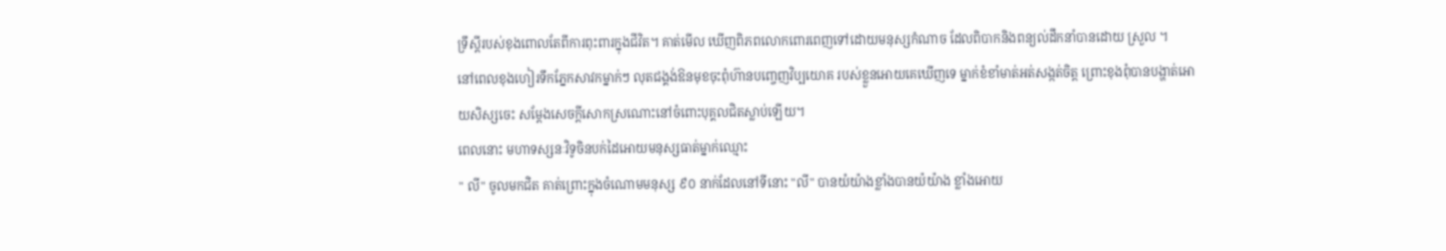ទ្រឹស្តីរបស់ខុងពោលតែពីការពុះពារក្នុងជីវិត។ គាត់មើល ឃើញពិភពលោកពោរពេញទៅដោយមនុស្សកំណាច ដែលពិបាកនិងពន្យល់ដឹកនាំបានដោយ ស្រួល ។
នៅពេលខុងហៀរទឹកភ្នែកសាវកម្នាក់ៗ លុតជង្គង់ឱនមុខចុះពុំហ៊ានបញ្ចេញវិប្បយោគ របស់ខ្លួនអោយគេឃើញទេ ម្នាក់ខំខាំមាត់អត់សង្កត់ចិត្ត ព្រោះខុងពុំបានបង្ហាត់អោយសិស្សចេះ សម្តែងសេចក្តីសោកស្រណោះនៅចំពោះបុគ្គលជិតស្លាប់ឡើយ។
ពេលនោះ មហាទស្សនៈវិទូចិនបក់ដៃអោយមនុស្សធាត់ម្នាក់ឈ្មោះ
" លី" ចូលមកជិត គាត់ព្រោះក្នុងចំណោមមនុស្ស ៩០ នាក់ដែលនៅទីនោះ "លី" បានយំយ៉ាងខ្លាំងបានយ៉យ៉ាង ខ្លាំងអោយ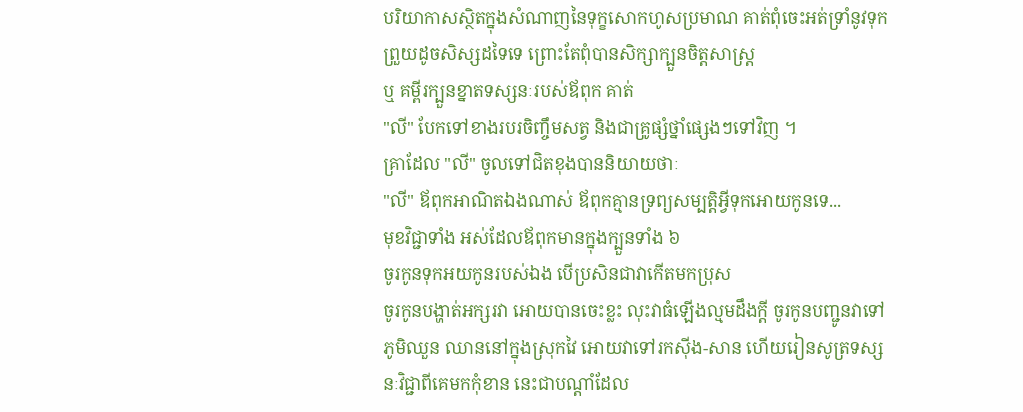បរិយាកាសស្ថិតក្នុងសំណាញនៃទុក្ខសោកហូសប្រមាណ គាត់ពុំចេះអត់ទ្រាំនូវទុក ព្រួយដូចសិស្សដទៃទេ ព្រោះតែពុំបានសិក្សាក្បួនចិត្តសាស្រ្ត
ឬ គម្ពីរក្បួនខ្នាតទស្សនៈរបស់ឪពុក គាត់
"លី" បែកទៅខាងរបរចិញ្ចឹមសត្វ និងជាគ្រូផ្សំថ្នាំផ្សេងៗទៅវិញ ។
គ្រាដែល "លី" ចូលទៅជិតខុងបាននិយាយថាៈ
"លី" ឪពុកអាណិតឯងណាស់ ឪពុកគ្មានទ្រព្យសម្បត្តិអ្វីទុកអោយកូនទេ...
មុខវិជ្ជាទាំង អស់ដែលឪពុកមានក្នុងក្បួនទាំង ៦
ចូរកូនទុកអយកូនរបស់ឯង បើប្រសិនជាវាកើតមកប្រុស
ចូរកូនបង្ហាត់អក្សរវា អោយបានចេះខ្លះ លុះវាធំឡើងល្មមដឹងក្តី ចូរកូនបញ្ជូនវាទៅភូមិឈួន ឈាននៅក្នុងស្រុកវៃ អោយវាទៅរកស៊ីង-សាន ហើយរៀនសូត្រទស្សនៈវិជ្ជាពីគេមកកុំខាន នេះជាបណ្តាំដែល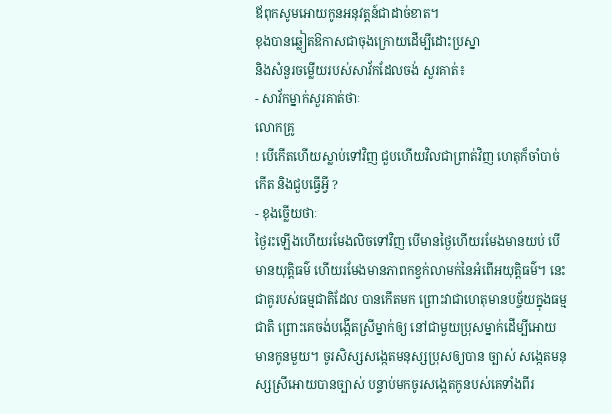ឪពុកសូមអោយកូនអនុវត្តន៍ជាដាច់ខាត។
ខុងបានឆ្លៀតឱកាសជាចុងក្រោយដើម្បីដោះប្រស្នា
និងសំនួរចម្លើយរបស់សាវ័កដែលចង់ សួរគាត់៖
- សាវ័កម្នាក់សួរគាត់ថាៈ
លោកគ្រូ
! បើកើតហើយស្លាប់ទៅវិញ ជួបហើយវិលជាព្រាត់វិញ ហេតុក៏ចាំបាច់កើត និងជួបធ្វើអ្វី ?
- ខុងច្លើយថាៈ
ថ្ងៃរះឡើងហើយរមែងលិចទៅវិញ បើមានថ្ងៃហើយរមែងមានយប់ បើមានយុត្តិធម៌ ហើយរមែងមានភាពកខ្វក់លាមក់នៃអំពើអយុត្តិធម៌។ នេះជាគូរបស់ធម្មជាតិដែល បានកើតមក ព្រោះវាជាហេតុមានបច្ច័យក្នុងធម្មជាតិ ព្រោះគេចង់បង្កើតស្រីម្នាក់ឲ្យ នៅជាមួយប្រុសម្នាក់ដើម្បីអោយមានកូនមួយ។ ចូរសិស្សសង្កេតមនុស្សប្រុសឲ្យបាន ច្បាស់ សង្កេតមនុស្សស្រីអោយបានច្បាស់ បន្ទាប់មកចូរសង្កេតកូនបស់គេទាំងពីរ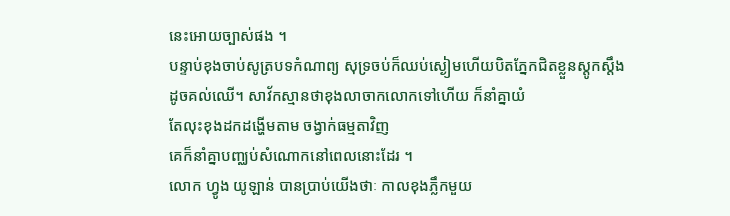នេះអោយច្បាស់ផង ។
បន្ទាប់ខុងចាប់សូត្របទកំណាព្យ សុទ្រចប់ក៏ឈប់ស្ងៀមហើយបិតភ្នែកជិតខ្លួនស្តូកស្តឹង
ដូចគល់ឈើ។ សាវ័កស្មានថាខុងលាចាកលោកទៅហើយ ក៏នាំគ្នាយំ
តែលុះខុងដកដង្ហើមតាម ចង្វាក់ធម្មតាវិញ
គេក៏នាំគ្នាបញ្ឈប់សំណោកនៅពេលនោះដែរ ។
លោក ហ្វូង យូឡាន់ បានប្រាប់យើងថាៈ កាលខុងភ្លឹកមួយ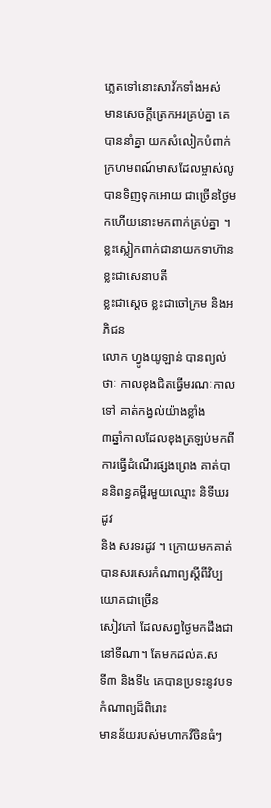ភ្លេតទៅនោះសាវ័កទាំងអស់
មានសេចក្តីត្រេកអរគ្រប់គ្នា គេបាននាំគ្នា យកសំលៀកបំពាក់ក្រហមពណ៍មាសដែលម្ចាស់លូ បានទិញទុកអោយ ជាច្រើនថ្ងៃមកហើយនោះមកពាក់គ្រប់គ្នា ។
ខ្លះស្លៀកពាក់ជានាយកទាហ៊ាន ខ្លះជាសេនាបតី
ខ្លះជាស្តេច ខ្លះជាចៅក្រម និងអភិជន
លោក ហ្វូងយូឡាន់ បានព្យល់ថាៈ កាលខុងជិតធ្វើមរណៈកាលទៅ គាត់កង្វល់យ៉ាងខ្លាំង
៣ឆ្នាំកាលដែលខុងត្រឡប់មកពីការធ្វើដំណើរផ្សងព្រេង គាត់បាននិពន្ធគម្ពីរមួយឈ្មោះ និទីឃរដូវ
និង សរទរដូវ ។ ក្រោយមកគាត់បានសរសេរកំណាព្យស្តីពីវិប្បយោគជាច្រើន
សៀវភៅ ដែលសព្វថ្ងៃមកដឹងជានៅទីណា។ តែមកដល់គ.ស
ទី៣ និងទី៤ គេបានប្រទះនូវបទ កំណាព្យដ៏ពិរោះ
មានន័យរបស់មហាកវីចិនធំៗ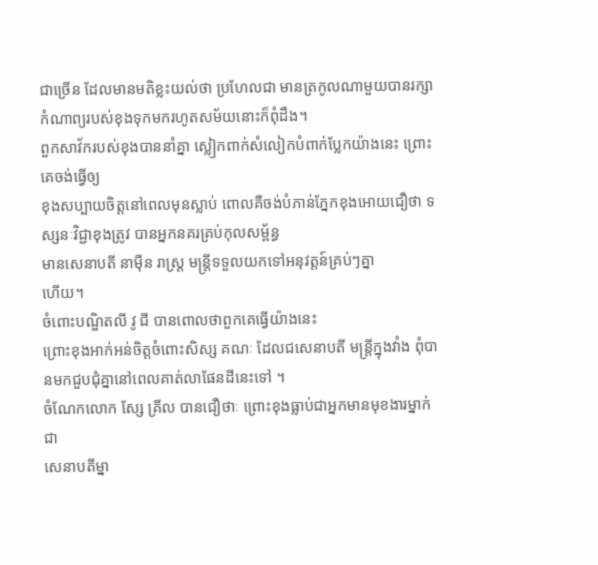ជាច្រើន ដែលមានមតិខ្លះយល់ថា ប្រហែលជា មានត្រកូលណាមួយបានរក្សាកំណាព្យរបស់ខុងទុកមករហូតសម័យនោះក៏ពុំដឹង។
ពួកសាវ័ករបស់ខុងបាននាំគ្នា ស្លៀកពាក់សំលៀកបំពាក់ប្លែកយ៉ាងនេះ ព្រោះគេចង់ធ្វើឲ្យ
ខុងសប្បាយចិត្តនៅពេលមុនស្លាប់ ពោលគឺចង់បំភាន់ភ្នែកខុងអោយជឿថា ទស្សនៈវិជ្ជាខុងត្រូវ បានអ្នកនគរគ្រប់កុលសម្ព័ន្ធ
មានសេនាបតី នាម៉ឺន រាស្រ្ត មន្រ្តីទទួលយកទៅអនុវត្តន៍គ្រប់ៗគ្នា
ហើយ។
ចំពោះបណ្ឌិតលី វូ ជី បានពោលថាពួកគេធ្វើយ៉ាងនេះ
ព្រោះខុងអាក់អន់ចិត្តចំពោះសិស្ស គណៈ ដែលជសេនាបតី មន្រ្តីក្នុងវាំង ពុំបានមកជួបជុំគ្នានៅពេលគាត់លាផែនដីនេះទៅ ។
ចំណែកលោក ស្សែ គ្រីល បានជឿថាៈ ព្រោះខុងធ្លាប់ជាអ្នកមានមុខងារម្នាក់ជា
សេនាបតីម្នា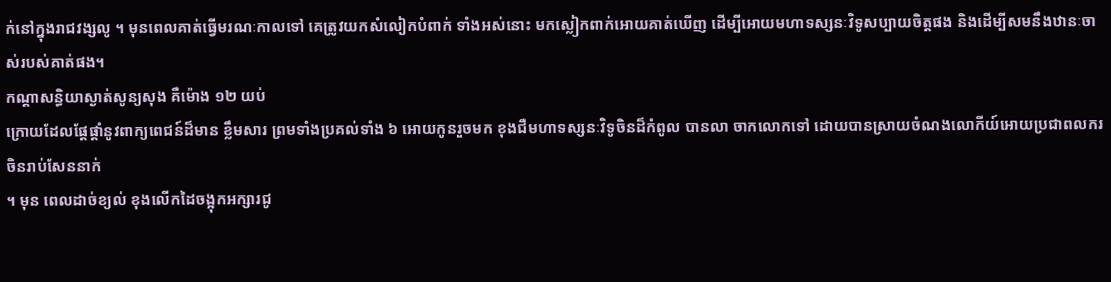ក់នៅក្នុងរាជវង្សលូ ។ មុនពេលគាត់ធ្វើមរណៈកាលទៅ គេត្រូវយកសំលៀកបំពាក់ ទាំងអស់នោះ មកស្លៀកពាក់អោយគាត់ឃើញ ដើម្បីអោយមហាទស្សនៈវិទូសប្បាយចិត្តផង និងដើម្បីសមនឹងឋានៈចាស់របស់គាត់ផង។
កណ្តាសន្ធិយាស្ងាត់សូន្យសុង គឺម៉ោង ១២ យប់
ក្រោយដែលផ្តែផ្តាំនូវពាក្យពេជន៍ដ៏មាន ខ្លឹមសារ ព្រមទាំងប្រគល់ទាំង ៦ អោយកូនរួចមក ខុងជឺមហាទស្សនៈវិទូចិនដ៏កំពូល បានលា ចាកលោកទៅ ដោយបានស្រាយចំណងលោកីយ៍អោយប្រជាពលករចិនរាប់សែននាក់
។ មុន ពេលដាច់ខ្យល់ ខុងលើកដៃចង្អុកអក្សារជូ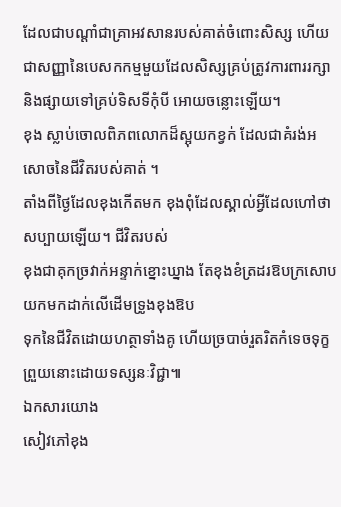ដែលជាបណ្តាំជាគ្រាអវសានរបស់គាត់ចំពោះសិស្ស ហើយជាសញ្ញានៃបេសកកម្មមួយដែលសិស្សគ្រប់ត្រូវការពាររក្សា
និងផ្សាយទៅគ្រប់ទិសទីកុំបី អោយចន្លោះឡើយ។
ខុង ស្លាប់ចោលពិភពលោកដ៏ស្អុយកខ្វក់ ដែលជាគំរង់អសោចនៃជីវិតរបស់គាត់ ។
តាំងពីថ្ងៃដែលខុងកើតមក ខុងពុំដែលស្គាល់អ្វីដែលហៅថាសប្បាយឡើយ។ ជីវិតរបស់
ខុងជាគុកច្រវាក់អន្ទាក់ខ្នោះឃ្នាង តែខុងខំត្រដរឱបក្រសោបយកមកដាក់លើដើមទ្រូងខុងឱប
ទុកនៃជីវិតដោយហត្ថាទាំងគូ ហើយច្របាច់រួតរិតកំទេចទុក្ខព្រួយនោះដោយទស្សនៈវិជ្ជា៕
ឯកសារយោង
សៀវភៅខុង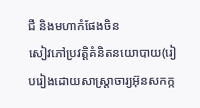ជឺ និងមហាកំផែងចិន
សៀវភៅប្រវត្តិគំនិតនយោបាយ(រៀបរៀងដោយសាស្រ្តាចារ្យអ៊ុនសកក្ក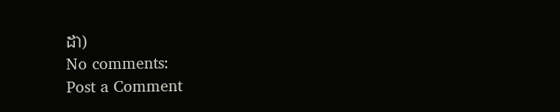ដា)
No comments:
Post a Comment